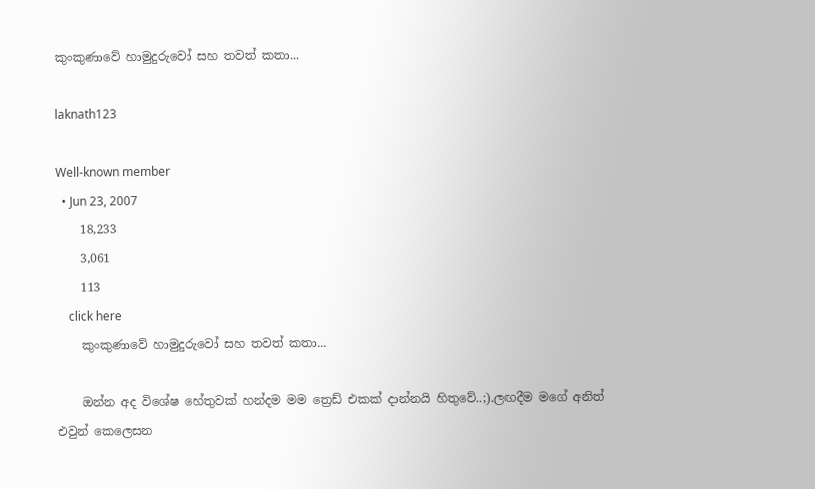කුංකුණාවේ හාමුදුරුවෝ සහ තවත් කතා...

laknath123

Well-known member
  • Jun 23, 2007
    18,233
    3,061
    113
    click here
    කුංකුණාවේ හාමුදුරුවෝ සහ තවත් කතා...

    ඔන්න අද විශේෂ හේතුවක් හන්දම මම ත්‍රෙඩ් එකක් දාන්නයි හිතුවේ..;).ලඟදීම මගේ අනිත් එවුන් කෙලෙසන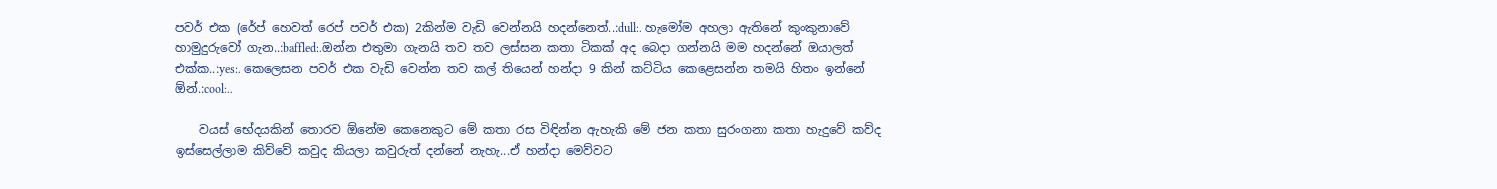පවර් එක (රේප් හෙවත් රෙප් පවර් එක) 2කින්ම වැඩි වෙන්නයි හදන්නෙත්..:dull:. හැමෝම අහලා ඇතිනේ කුංකුනාවේ හාමුදුරුවෝ ගැන..:baffled:.ඔන්න එතුමා ගැනයි තව තව ලස්සන කතා ටිකක් අද බෙදා ගන්නයි මම හදන්නේ ඔයාලත් එක්ක..:yes:. කෙලෙසන පවර් එක වැඩි වෙන්න තව කල් තියෙන් හන්දා 9 කින් කට්ටිය කෙළෙසන්න තමයි හිතං ඉන්නේ ඕන්.:cool:..

    වයස් භේදයකින් තොරව ඕනේම කෙනෙකුට මේ කතා රස විඳින්න ඇහැකි මේ ජන කතා සුරංගනා කතා හැදුවේ කව්ද ඉස්සෙල්ලාම කිව්වේ කවුද කියලා කවුරුත් දන්නේ නැහැ...ඒ හන්දා මෙව්වට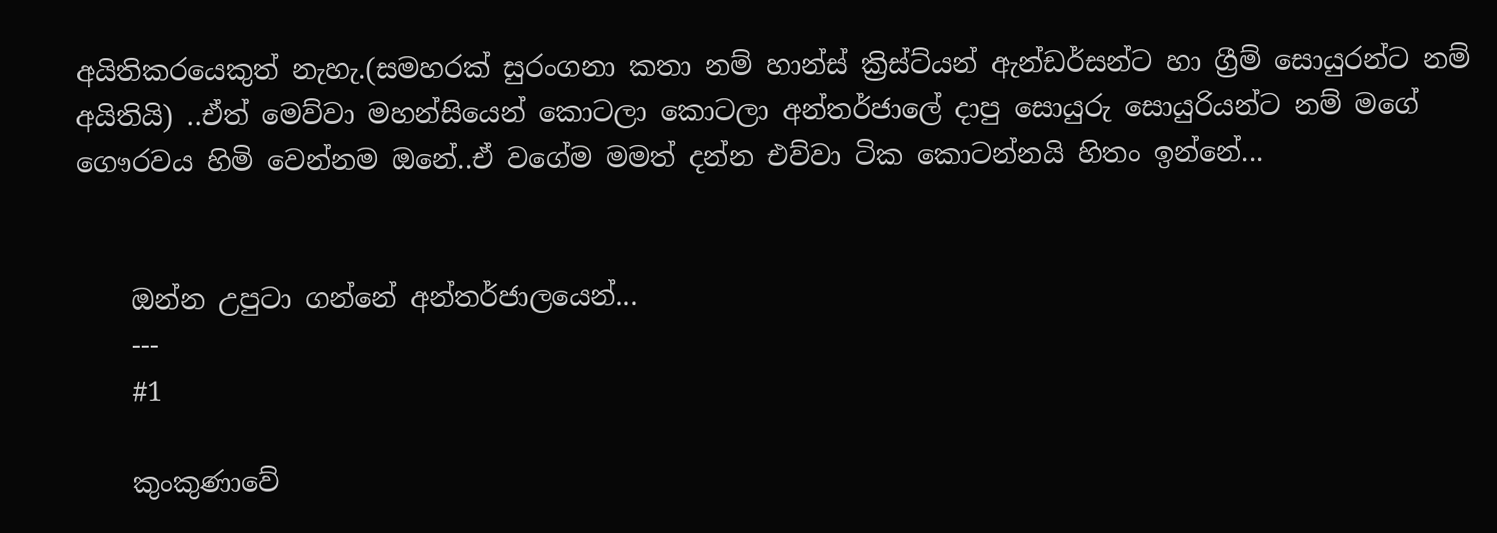අයිතිකරයෙකුත් නැහැ.(සමහරක් සුරංගනා කතා නම් හාන්ස් ක්‍රිස්ට්යන් ඇන්ඩර්සන්ට හා ග්‍රීම් සොයුරන්ට නම් අයිතියි) ..ඒත් මෙව්වා මහන්සියෙන් කොටලා කොටලා අන්තර්ජාලේ දාපු සොයුරු සොයුරියන්ට නම් මගේ ගෞරවය හිමි වෙන්නම ඔනේ..ඒ වගේම මමත් දන්න එව්වා ටික කොටන්නයි හිතං ඉන්නේ...


    ඔන්න උපුටා ගන්නේ අන්තර්ජාලයෙන්...
    ---
    #1

    කුංකුණාවේ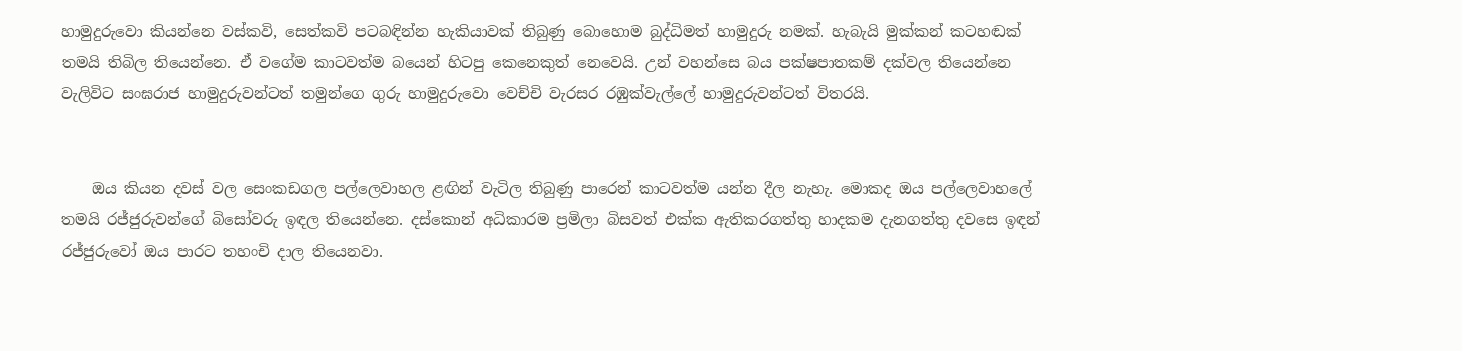හාමුදුරුවො කියන්නෙ වස්කවි, සෙත්කවි පටබඳින්න හැකියාවක් තිබුණු බොහොම බුද්ධිමත් හාමුදුරු නමක්. හැබැයි මුක්කන් කටහඬක් තමයි තිබිල තියෙන්නෙ. ඒ වගේම කාටවත්ම බයෙන් හිටපු කෙනෙකුත් නෙවෙයි. උන් වහන්සෙ බය පක්ෂපාතකම් දක්වල තියෙන්නෙ වැලිවිට සංඝරාජ හාමුදුරුවන්ටත් තමුන්ගෙ ගුරු හාමුදුරුවො වෙච්චි වැරසර රඹුක්වැල්ලේ හාමුදුරුවන්ටත් විතරයි.


    ඔය කියන දවස් වල සෙංකඩගල පල්ලෙවාහල ළඟින් වැටිල තිබුණු පාරෙන් කාටවත්ම යන්න දීල නැහැ. මොකද ඔය පල්ලෙවාහලේ තමයි රජ්ජුරුවන්ගේ බිසෝවරු ඉඳල තියෙන්නෙ. දස්කොන් අධිකාරම ප්‍රමිලා බිසවත් එක්ක ඇතිකරගත්තු හාදකම දැනගත්තු දවසෙ ඉඳන් රජ්ජුරුවෝ ඔය පාරට තහංචි දාල තියෙනවා.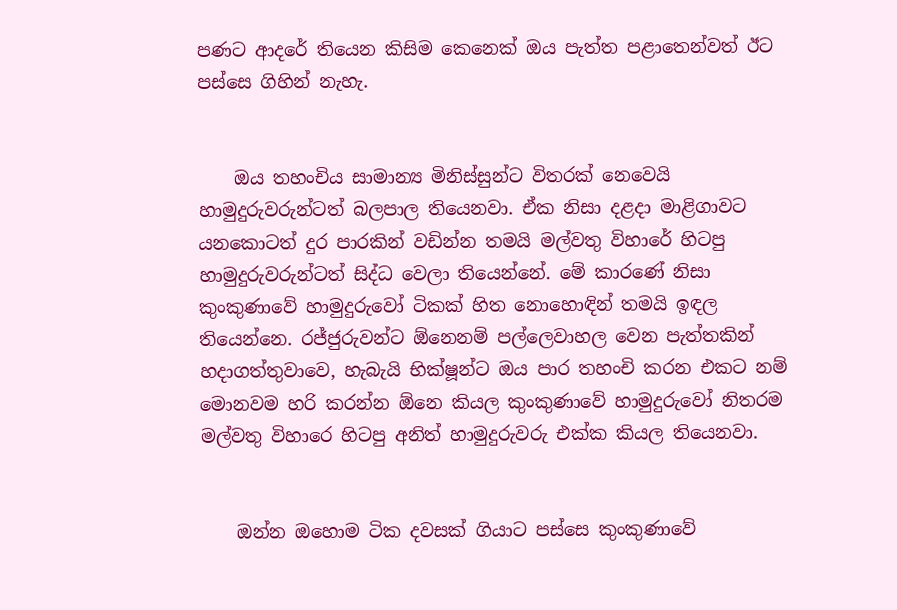පණට ආදරේ තියෙන කිසිම කෙනෙක් ඔය පැත්ත පළාතෙන්වත් ඊට පස්සෙ ගිහින් නැහැ.


    ඔය තහංචිය සාමාන්‍ය මිනිස්සුන්ට විතරක් නෙවෙයි හාමුදුරුවරුන්ටත් බලපාල තියෙනවා. ඒක නිසා දළදා මාළිගාවට යනකොටත් දුර පාරකින් වඩින්න තමයි මල්වතු විහාරේ හිටපු හාමුදුරුවරුන්ටත් සිද්ධ වෙලා තියෙන්නේ. මේ කාරණේ නිසා කුංකුණාවේ හාමුදුරුවෝ ටිකක් හිත නොහොඳින් තමයි ඉඳල තියෙන්නෙ. රජ්ජුරුවන්ට ඕනෙනම් පල්ලෙවාහල වෙන පැත්තකින් හදාගත්තුවාවෙ, හැබැයි භික්ෂූන්ට ඔය පාර තහංචි කරන එකට නම් මොනවම හරි කරන්න ඕනෙ කියල කුංකුණාවේ හාමුදුරුවෝ නිතරම මල්වතු විහාරෙ හිටපු අනිත් හාමුදුරුවරු එක්ක කියල තියෙනවා.


    ඔන්න ඔහොම ටික දවසක් ගියාට පස්සෙ කුංකුණාවේ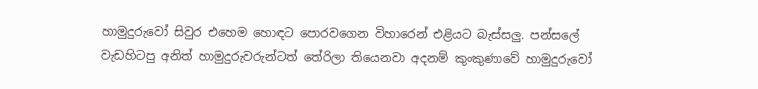හාමුදුරුවෝ සිවුර එහෙම හොඳට පොරවගෙන විහාරෙන් එළියට බැස්සලු. පන්සලේ වැඩහිටපු අනිත් හාමුදුරුවරුන්ටත් තේරිලා තියෙනවා අදනම් කුංකුණාවේ හාමුදුරුවෝ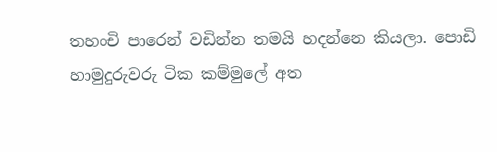තහංචි පාරෙන් වඩින්න තමයි හදන්නෙ කියලා. පොඩි හාමුදුරුවරු ටික කම්මුලේ අත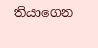තියාගෙන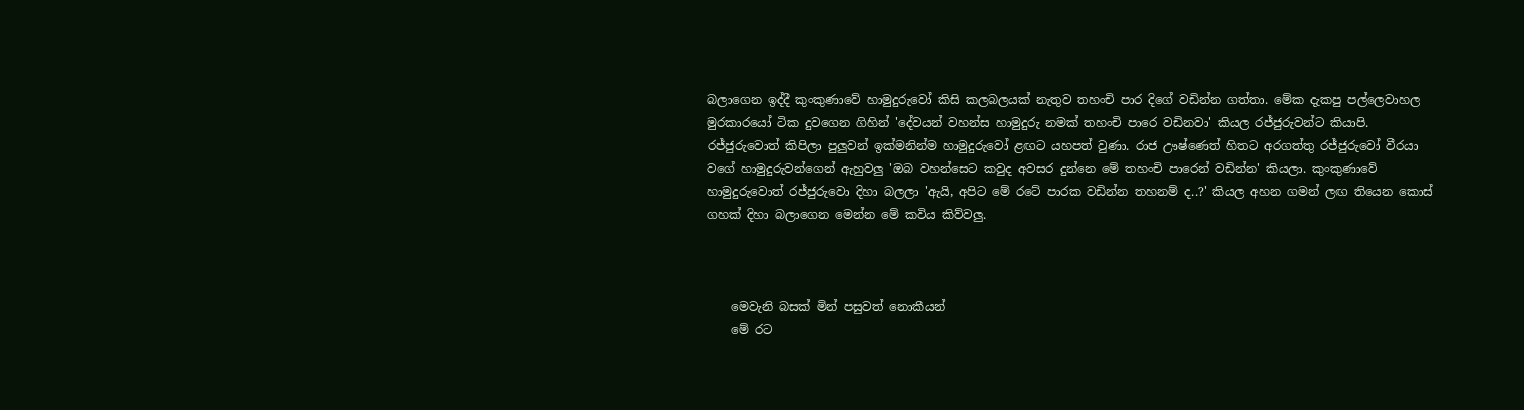බලාගෙන ඉද්දී කුංකුණාවේ හාමුදුරුවෝ කිසි කලබලයක් නැතුව තහංචි පාර දිගේ වඩින්න ගත්තා. මේක දැකපු පල්ලෙවාහල මුරකාරයෝ ටික දුවගෙන ගිහින් 'දේවයන් වහන්ස හාමුදුරු නමක් තහංචි පාරෙ වඩිනවා' කියල රජ්ජුරුවන්ට කියාපි. රජ්ජුරුවොත් කිපිලා පුලුවන් ඉක්මනින්ම හාමුදුරුවෝ ළඟට යහපත් වුණා. රාජ ඌෂ්ණෙත් හිතට අරගත්තු රජ්ජුරුවෝ වීරයා වගේ හාමුදුරුවන්ගෙන් ඇහුවලු 'ඔබ වහන්සෙට කවුද අවසර දුන්නෙ මේ තහංචි පාරෙන් වඩින්න' කියලා. කුංකුණාවේ හාමුදුරුවොත් රජ්ජුරුවො දිහා බලලා 'ඇයි, අපිට මේ රටේ පාරක වඩින්න තහනම් ද..?' කියල අහන ගමන් ලඟ තියෙන කොස් ගහක් දිහා බලාගෙන මෙන්න මේ කවිය කිව්වලු.



    මෙවැනි බසක් මින් පසුවත් නොකීයන්
    මේ රට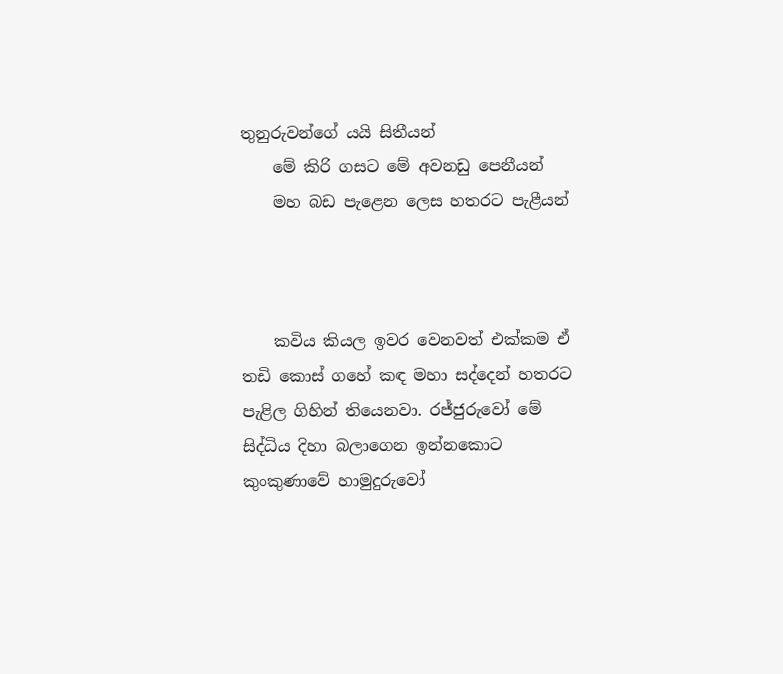තුනුරුවන්ගේ යයි සිතීයන්
    මේ කිරි ගසට මේ අවනඩු පෙනීයන්
    මහ බඩ පැළෙන ලෙස හතරට පැළීයන්



    කවිය කියල ඉවර වෙනවත් එක්කම ඒ තඩි කොස් ගහේ කඳ මහා සද්දෙන් හතරට පැළිල ගිහින් තියෙනවා. රජ්ජුරුවෝ මේ සිද්ධිය දිහා බලාගෙන ඉන්නකොට කුංකුණාවේ හාමුදුරුවෝ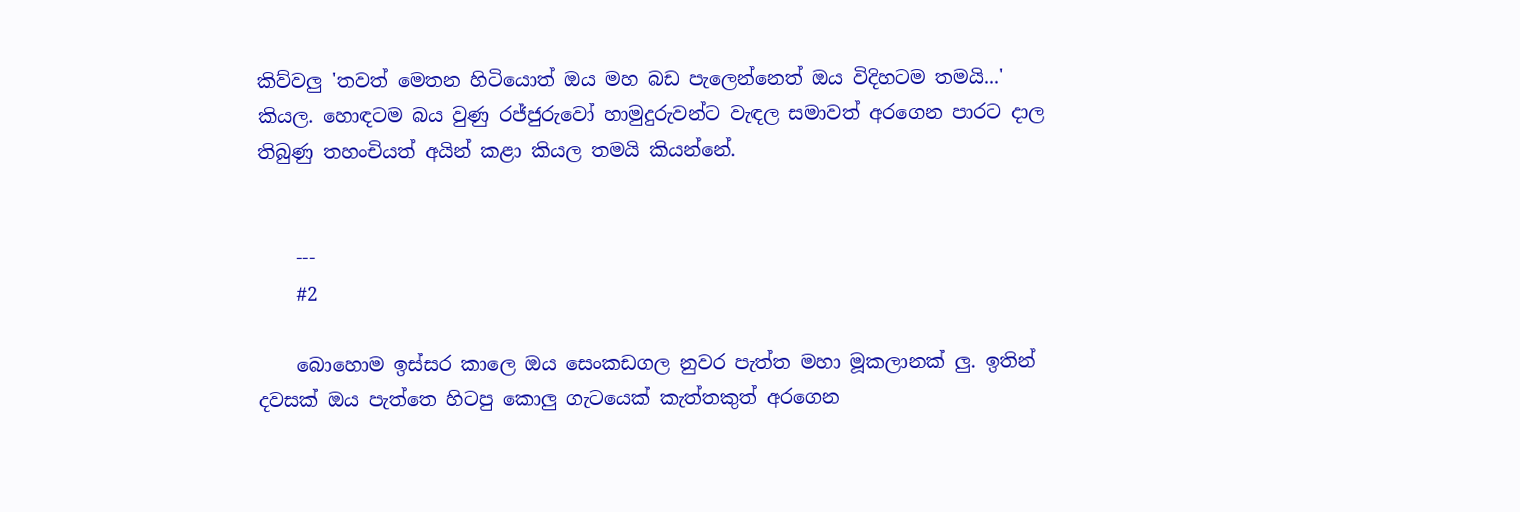කිව්වලු 'තවත් මෙතන හිටියොත් ඔය මහ බඩ පැලෙන්නෙත් ඔය විදිහටම තමයි...' කියල. හොඳටම බය වුණු රජ්ජුරුවෝ හාමුදුරුවන්ට වැඳල සමාවත් අරගෙන පාරට දාල තිබුණු තහංචියත් අයින් කළා කියල තමයි කියන්නේ.


    ---
    #2

    බොහොම ඉස්සර කාලෙ ඔය සෙංකඩගල නුවර පැත්ත මහා මූකලානක් ලු. ඉතින් දවසක් ඔය පැත්තෙ හිටපු කොලු ගැටයෙක් කැත්තකුත් අරගෙන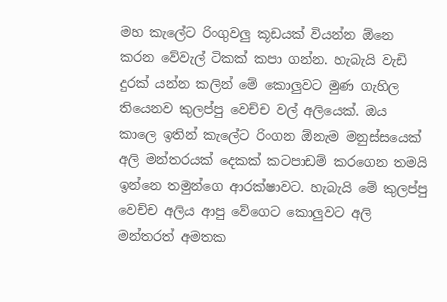මහ කැලේට රිංගුවලු කූඩයක් වියන්න ඕනෙ කරන වේවැල් ටිකක් කපා ගන්න. හැබැයි වැඩි දුරක් යන්න කලින් මේ කොලුවට මුණ ගැහිල තියෙනව කුලප්පු වෙච්ච වල් අලියෙක්. ඔය කාලෙ ඉතින් කැලේට රිංගන ඕනැම මනුස්සයෙක් අලි මන්තරයක් දෙකක් කටපාඩම් කරගෙන තමයි ඉන්නෙ තමුන්ගෙ ආරක්ෂාවට. හැබැයි මේ කුලප්පු වෙච්ච අලිය ආපු වේගෙට කොලුවට අලි මන්තරත් අමතක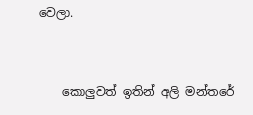වෙලා.


    කොලුවත් ඉතින් අලි මන්තරේ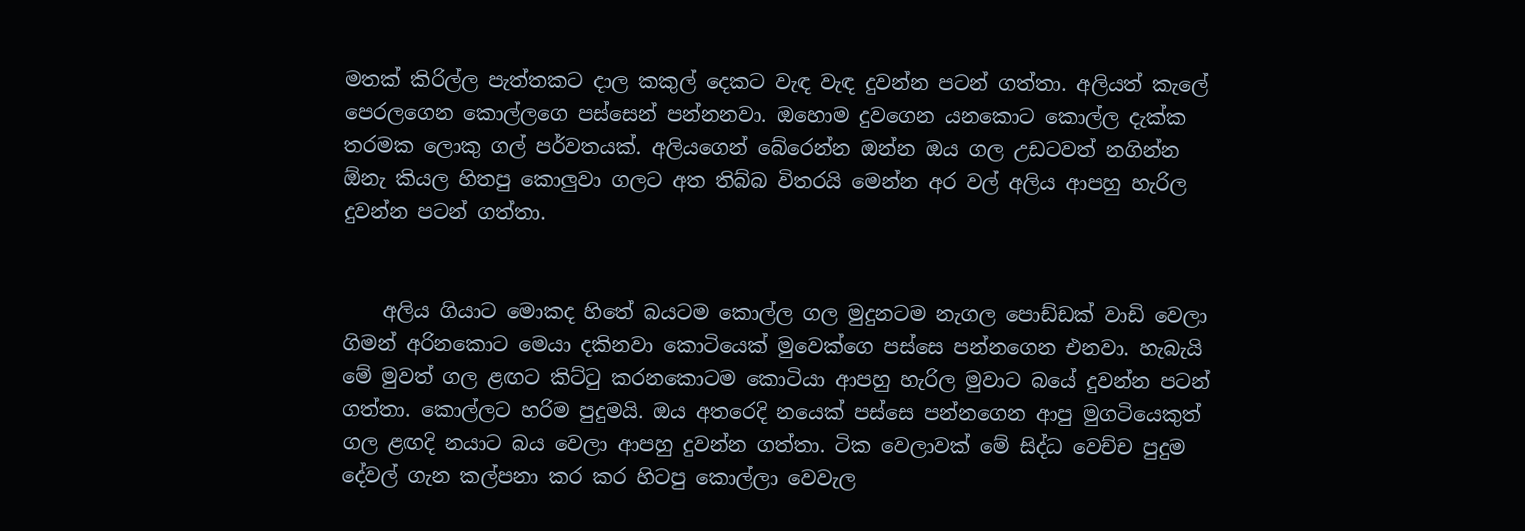මතක් කිරිල්ල පැත්තකට දාල කකුල් දෙකට වැඳ වැඳ දුවන්න පටන් ගත්තා. අලියත් කැලේ පෙරලගෙන කොල්ලගෙ පස්සෙන් පන්නනවා. ඔහොම දුවගෙන යනකොට කොල්ල දැක්ක තරමක ලොකු ගල් පර්වතයක්. අලියගෙන් බේරෙන්න ඔන්න ඔය ගල උඩටවත් නගින්න ඕනැ කියල හිතපු කොලුවා ගලට අත තිබ්බ විතරයි මෙන්න අර වල් අලිය ආපහු හැරිල දුවන්න පටන් ගත්තා.


    අලිය ගියාට මොකද හිතේ බයටම කොල්ල ගල මුදුනටම නැගල පොඩ්ඩක් වාඩි වෙලා ගිමන් අරිනකොට මෙයා දකිනවා කොටියෙක් මුවෙක්ගෙ පස්සෙ පන්නගෙන එනවා. හැබැයි මේ මුවත් ගල ළඟට කිට්‍ටු කරනකොටම කොටියා ආපහු හැරිල මුවාට බයේ දුවන්න පටන් ගත්තා. කොල්ලට හරිම පුදුමයි. ඔය අතරෙදි නයෙක් පස්සෙ පන්නගෙන ආපු මුගටියෙකුත් ගල ළඟදි නයාට බය වෙලා ආපහු දුවන්න ගත්තා. ටික වෙලාවක් මේ සිද්ධ වෙච්ච පුදුම දේවල් ගැන කල්පනා කර කර හිටපු කොල්ලා වෙවැල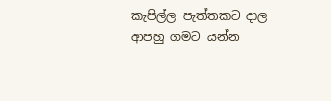කැපිල්ල පැත්තකට දාල ආපහු ගමට යන්න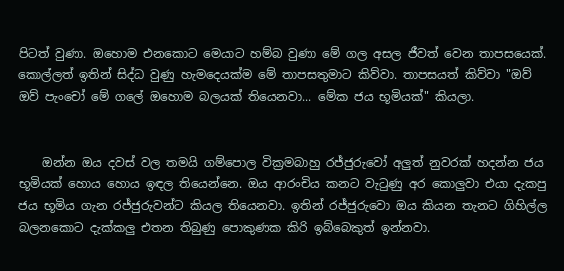පිටත් වුණා. ඔහොම එනකොට මෙයාට හම්බ වුණා මේ ගල අසල ජීවත් වෙන තාපසයෙක්. කොල්ලත් ඉතින් සිද්ධ වුණු හැමදෙයක්ම මේ තාපසතුමාට කිව්වා. තාපසයත් කිව්වා "ඔව් ඔව් පැංචෝ මේ ගලේ ඔහොම බලයක් තියෙනවා... මේක ජය භූමියක්" කියලා.


    ඔන්න ඔය දවස් වල තමයි ගම්පොල වික්‍රමබාහු රජ්ජුරුවෝ අලුත් නුවරක් හදන්න ජය භූමියක් හොය හොය ඉඳල තියෙන්නෙ. ඔය ආරංචිය කනට වැ‍ටුණු අර කොලුවා එයා දැකපු ජය භූමිය ගැන රජ්ජුරුවන්ට කියල තියෙනවා. ඉතින් රජ්ජුරුවො ඔය කියන තැනට ගිහිල්ල බලනකොට දැක්කලු එතන තිබුණු පොකුණක කිරි ඉබ්බෙකුත් ඉන්නවා.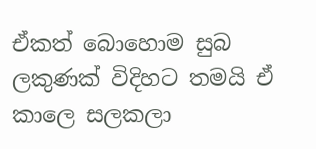ඒකත් බොහොම සුබ ලකුණක් විදිහට තමයි ඒ කාලෙ සලකලා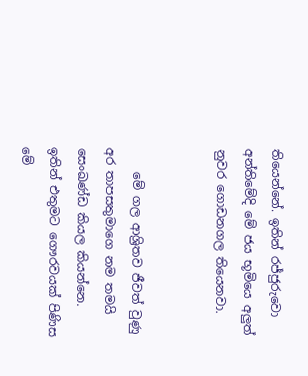තියෙන්නේ. ඉතින් රජ්ජුරුවො අන්තිමේදි මේ ජය භූමියෙ අලුත් නුවර ගොඩනගල තියෙනවා.


    මේ ගල ආශ්‍රිතව ජීවත් වුණු අර තාපසතුමාගෙ නම තමයි සෙංඛණ්ඩ කියල කියන්නෙ. ඉතින් එතුමට ගෞරවයක් පිණිස මේ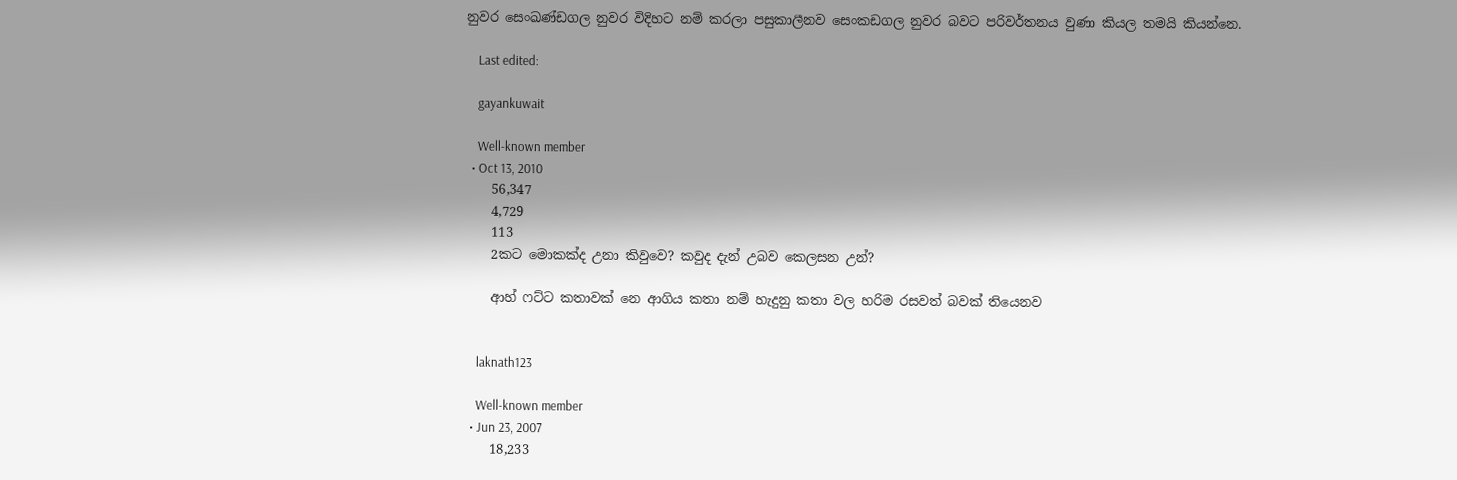නුවර සෙංඛණ්ඩගල නුවර විදිහට නම් කරලා පසුකාලීනව සෙංකඩගල නුවර බවට පරිවර්තනය වුණා කියල තමයි කියන්නෙ.

    Last edited:

    gayankuwait

    Well-known member
  • Oct 13, 2010
    56,347
    4,729
    113
    2කට මොකක්ද උනා කිවුවෙ? කවුද දැන් උබව කෙලසන උන්?

    ආහ් ෆට්ට කතාවක් නෙ ආගිය කතා නම් හැදුනු කතා වල හරිම රසවත් බවක් තියෙනව


    laknath123

    Well-known member
  • Jun 23, 2007
    18,233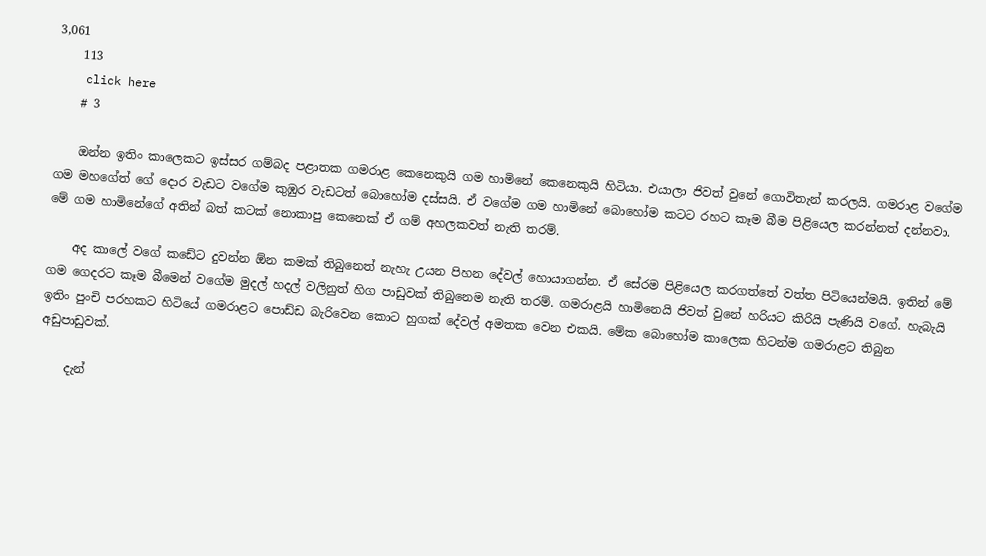3,061
    113
    click here
    # 3

    ඔන්න ඉතිං කාලෙකට ඉස්සර ගම්බද පළාතක ගමරාළ කෙනෙකුයි ගම හාමිනේ කෙනෙකුයි හිටියා. එයාලා ජිවත් වුනේ ගොවිතැන් කරලයි. ගමරාළ වගේම ගම මහගේත් ගේ දොර වැඩට වගේම කුඹුර වැඩටත් බොහෝම දස්සයි. ඒ වගේම ගම හාමිනේ බොහෝම කටට රහට කෑම බීම පිළියෙල කරන්නත් දන්නවා. මේ ගම හාමිනේගේ අතින් බත් කටක් නොකාපු කෙනෙක් ඒ ගම් අහලකවත් නැති තරම්.

    අද කාලේ වගේ කඩේට දුවන්න ඕන කමක් තිබුනෙත් නැහැ උයන පිහන දේවල් හොයාගන්න. ඒ සේරම පිළියෙල කරගත්තේ වත්ත පිටියෙන්මයි. ඉතින් මේ ගම ගෙදරට කෑම බීමෙන් වගේම මුදල් හදල් වලිනුත් හිග පාඩුවක් තිබුනෙම නැති තරම්. ගමරාළයි හාමිනෙයි ජිවත් වුනේ හරියට කිරියි පැණියි වගේ. හැබැයි ඉතිං පුංචි පරහකට හිටියේ ගමරාළට පොඩ්ඩ බැරිවෙන කොට හුගක් දේවල් අමතක වෙන එකයි. මේක බොහෝම කාලෙක හිටන්ම ගමරාළට තිබුන අඩුපාඩුවක්.

    දැන්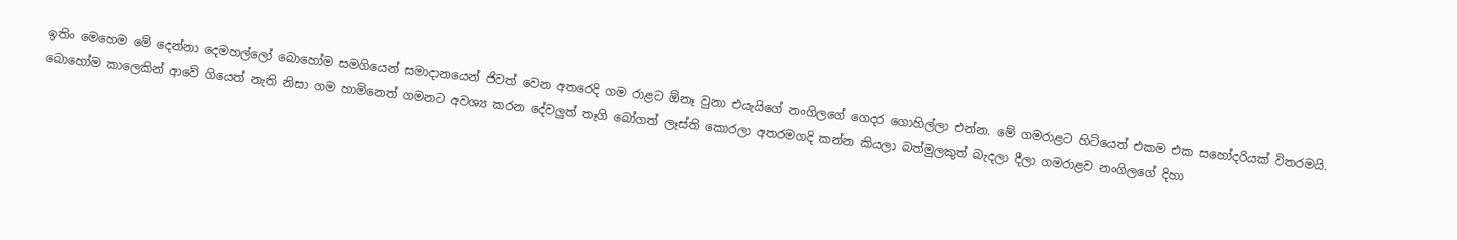ඉතිං මෙහෙම මේ දෙන්නා දෙමහල්ලෝ බොහෝම සමගියෙන් සමාදානයෙන් ජිවත් වෙන අතරෙදි ගම රාළට ඕනෑ වුනා එයැයිගේ නංගිලගේ ගෙදර ගොහිල්ලා එන්න. මේ ගමරාළට හිටියෙත් එකම එක සහෝදරියක් විතරමයි. බොහෝම කාලෙකින් ආවේ ගියෙත් නැති නිසා ගම හාමිනෙත් ගමනට අවශ්‍ය කරන දේවලුත් තෑගි බෝගත් ලෑස්ති කොරලා අතරමගදි කන්න කියලා බත්මුලකුත් බැදලා දීලා ගමරාළව නංගිලගේ දිහා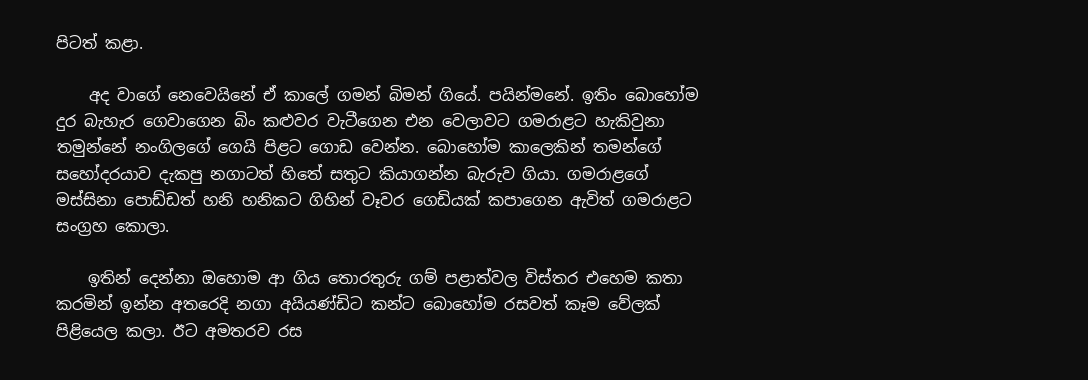පිටත් කළා.

    අද වාගේ නෙවෙයිනේ ඒ කාලේ ගමන් බිමන් ගියේ. පයින්මනේ. ඉතිං බොහෝම දුර බැහැර ගෙවාගෙන බිං කළුවර වැටීගෙන එන වෙලාවට ගමරාළට හැකිවුනා තමුන්නේ නංගිලගේ ගෙයි පිළට ගොඩ වෙන්න. බොහෝම කාලෙකින් තමන්ගේ සහෝදරයාව දැකපු නගාටත් හිතේ සතුට කියාගන්න බැරුව ගියා. ගමරාළගේ මස්සිනා පොඩ්ඩත් හනි හනිකට ගිහින් වෑවර ගෙඩියක් කපාගෙන ඇවිත් ගමරාළට සංග්‍රහ කොලා.

    ඉතින් දෙන්නා ඔහොම ආ ගිය තොරතුරු ගම් පළාත්වල විස්තර එහෙම කතා කරමින් ඉන්න අතරෙදි නගා අයියණ්ඩිට කන්ට බොහෝම රසවත් කෑම වේලක් පිළියෙල කලා. ඊට අමතරව රස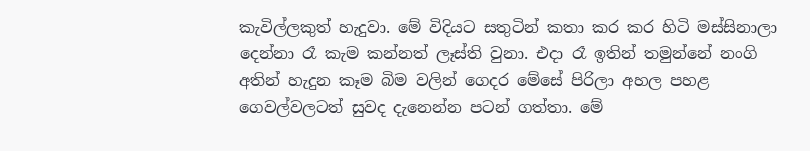කැවිල්ලකුත් හැදුවා. මේ විදියට සතුටින් කතා කර කර හිටි මස්සිනාලා දෙන්නා රෑ කැම කන්නත් ලෑස්ති වුනා. එදා රෑ ඉතින් තමුන්නේ නංගි අතින් හැදුන කෑම බිම වලින් ගෙදර මේසේ පිරිලා අහල පහළ ගෙවල්වලටත් සුවද දැනෙන්න පටන් ගත්තා. මේ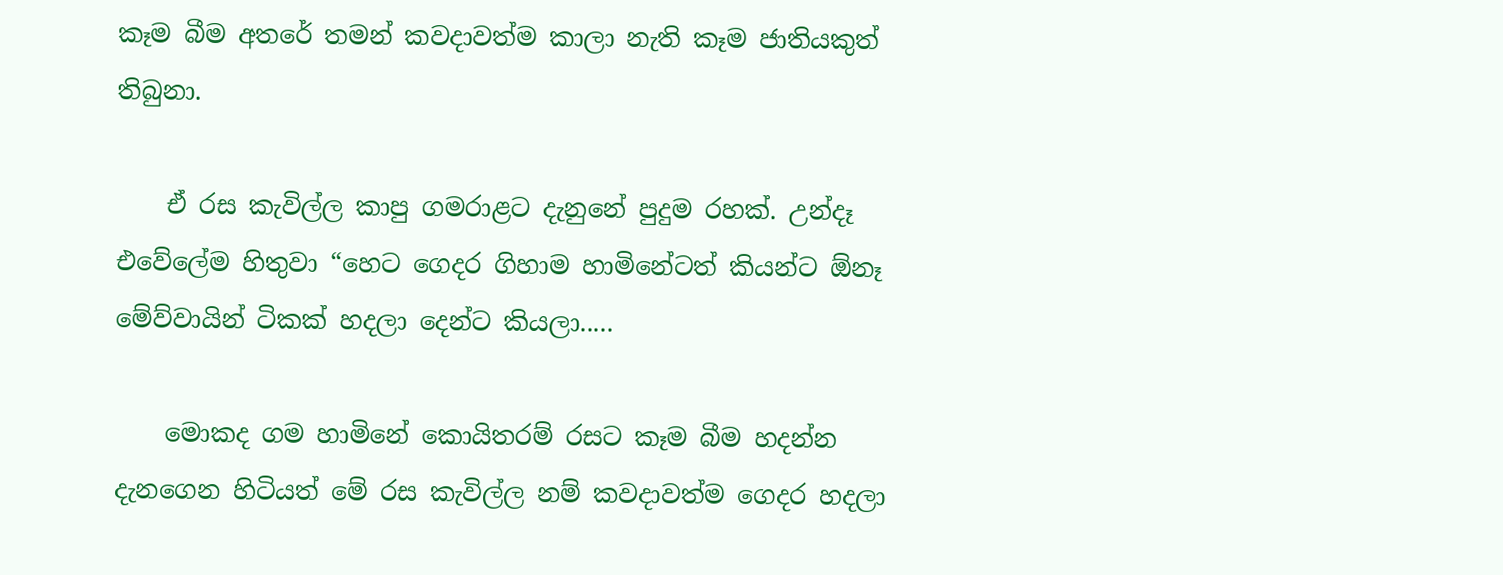කෑම බීම අතරේ තමන් කවදාවත්ම කාලා නැති කෑම ජාතියකුත් තිබුනා.

    ඒ රස කැවිල්ල කාපු ගමරාළට දැනුනේ පුදුම රහක්. උන්දෑ එවේලේම හිතුවා “හෙට ගෙදර ගිහාම හාමිනේටත් කියන්ට ඕනෑ මේව්වායින් ටිකක් හදලා දෙන්ට කියලා.....

    මොකද ගම හාමිනේ කොයිතරම් රසට කෑම බීම හදන්න දැනගෙන හිටියත් මේ රස කැවිල්ල නම් කවදාවත්ම ගෙදර හදලා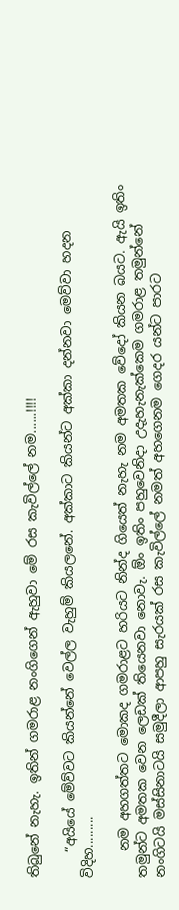තිබුනේ නැහැ. ඉතින් ගමරාළ නංගිගෙන් ඇහුවා මේ රස කැවිල්ලේ නම......!!!!

    “අයියේ මේව්වට කියන්නේ වෙල්ල වැහුම් කියලනේ. අක්කාට කියන්ට අක්කා දන්නවා මෙව්වා හදන විදිහ.........

    නම අහගත්තට මොකද ගමරාළට හරියට නින්ද ගියෙත් නැහැ නම අමතක වේදෝ කියන බයට. ඇයි ඉතිං තමුන්ට අමතක වෙන ලෙඩක් තියෙනවා නොවැ. ඕං ඉතිං පහුවෙනිදා උදැහැනැක්කෙම ගමරාළ තමුන්නේ නංගිටයි මස්සිනාටයි සමුදීලා ආපහු සැරයක් රස කැවිල්ලේ නමත් අහගෙනම ගෙදර යන්ට පාරට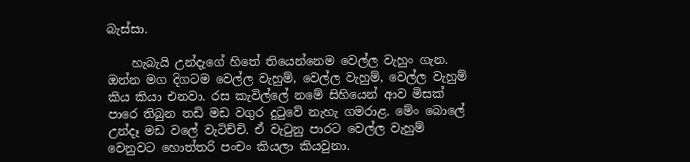බැස්සා.

    හැබැයි උන්දැගේ හිතේ තියෙන්නෙම වෙල්ල වැහුං ගැන. ඔන්න මග දිගටම වෙල්ල වැහුම්, වෙල්ල වැහුම්, වෙල්ල වැහුම් කිය කියා එනවා. රස කැවිල්ලේ නමේ සිහියෙන් ආව මිසක් පාරෙ තිබුන තඩි මඩ වගුර දුටුවේ නැහැ ගමරාළ. මේං බොලේ උන්දෑ මඩ වලේ වැටිච්චි. ඒ වැටුනු පාරට වෙල්ල වැහුම් වෙනුවට හොත්තරි පංචං කියලා කියවුනා.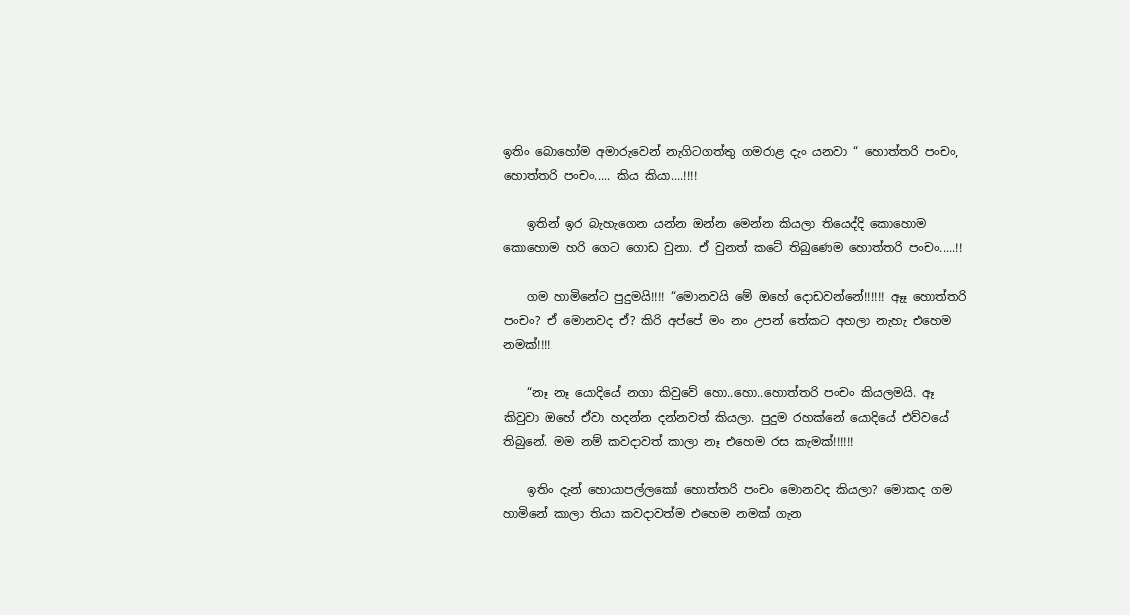ඉතිං බොහෝම අමාරුවෙන් නැගිටගත්තු ගමරාළ දැං යනවා “ හොත්තරි පංචං, හොත්තරි පංචං..... කිය කියා....!!!!

    ඉතින් ඉර බැහැගෙන යන්න ඔන්න මෙන්න කියලා තියෙද්දි කොහොම කොහොම හරි ගෙට ගොඩ වුනා. ඒ වුනත් කටේ තිබුණෙම හොත්තරි පංචං.....!!

    ගම හාමිනේට පුදුමයි!!!! “මොනවයි මේ ඔහේ දොඩවන්නේ!!!!!! ඈෑ හොත්තරි පංචං? ඒ මොනවද ඒ? කිරි අප්පේ මං නං උපන් තේකට අහලා නැහැ එහෙම නමක්!!!!

    “නෑ නෑ යොදියේ නගා කිවුවේ හො..හො..හොත්තරි පංචං කියලමයි. ඈ කිවුවා ඔහේ ඒවා හදන්න දන්නවත් කියලා. පුදුම රහක්නේ යොදියේ එව්වයේ තිබුනේ. මම නම් කවදාවත් කාලා නෑ එහෙම රස කැමක්!!!!!!

    ඉතිං දැන් හොයාපල්ලකෝ හොත්තරි පංචං මොනවද කියලා? මොකද ගම හාමිනේ කාලා තියා කවදාවත්ම එහෙම නමක් ගැන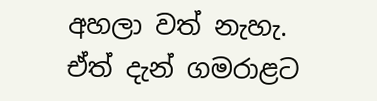අහලා වත් නැහැ. ඒත් දැන් ගමරාළට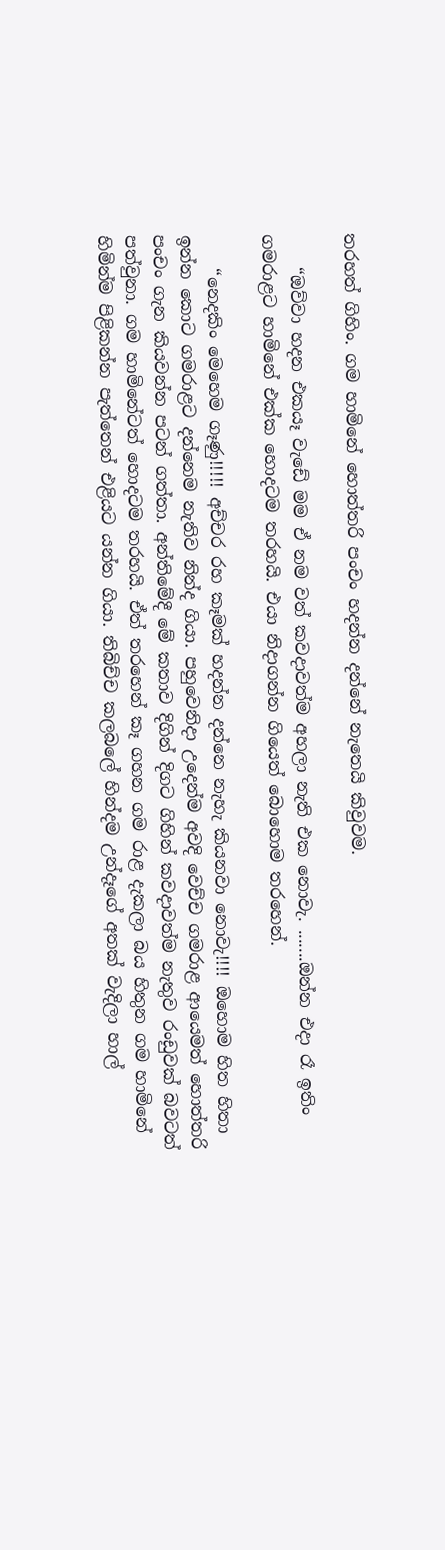තරහත් ගිහිං. ගම හාමිනේ හොත්තරි පංචං හදන්න දන්නේ නැතෙයි කිවුවම.

    “ඔව්වා හදන එකයෑ වැඩේ මම ඒ නම වත් කවදාවත්ම අහලා නැති එක නොවැ. .......ඔන්න එදා රෑ ඉතිං ගමරාළට හාමිනේ එක්ක හොදටම තරහයි. එයා නිදාගන්න ගියෙත් බොහොම තරහෙන්.

    “නෙදකිං මෙහෙම ගෑණු!!!!! අච්චර රහ කෑමක් හදන්න දන්නෙ නැහැ කියනවා නොවැ!!!! ඔහොම හිත හිතා ඉන්න කොට ගමරාළට දන්නෙම නැතිව නින්ද ගියා. පහුවෙනිදා උදෙන්ම අවදි වෙච්ච ගමරාළ ආයෙමත් හොත්තරි පංචං ගැන කියවන්න පටන් ගත්තා. අන්තිමේදී මේ කතාව දිගින් දිගට ගිහින් කවදාවත්ම නැතුව රංඩුවක් බවටත් පත්වුනා. ගම හාමිනේටත් හොදටම තරහයි. ඒත් තරහෙන් කෑ ගහන ගම රාළ දැකලා බය හිතුන ගම හාමිනේ හිමින්ම පිළිකන්න පැත්තෙන් එළියට යන්න ගියා. තිබිච්ච කලබලේ හින්දම උන්දෑගේ අතක් වැදිලා හාල්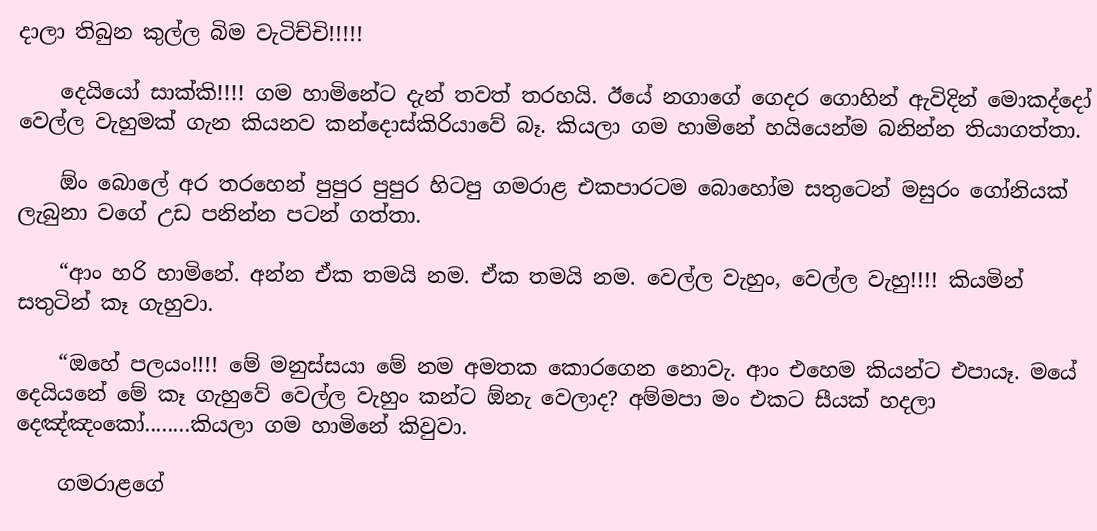දාලා තිබුන කුල්ල බිම වැටිච්චි!!!!!

    දෙයියෝ සාක්කි!!!! ගම හාමිනේට දැන් තවත් තරහයි. ඊයේ නගාගේ ගෙදර ගොහින් ඇවිදින් මොකද්දෝ වෙල්ල වැහුමක් ගැන කියනව කන්දොස්කිරියාවේ බෑ. කියලා ගම හාමිනේ හයියෙන්ම බනින්න තියාගත්තා.

    ඕං බොලේ අර තරහෙන් පුපුර පුපුර හිටපු ගමරාළ එකපාරටම බොහෝම සතුටෙන් මසුරං ගෝනියක් ලැබුනා වගේ උඩ පනින්න පටන් ගත්තා.

    “ආං හරි හාමිනේ. අන්න ඒක තමයි නම. ඒක තමයි නම. වෙල්ල වැහුං, වෙල්ල වැහු!!!! කියමින් සතුටින් කෑ ගැහුවා.

    “ඔහේ පලයං!!!! මේ මනුස්සයා මේ නම අමතක කොරගෙන නොවැ. ආං එහෙම කියන්ට එපායෑ. මයේ දෙයියනේ මේ කෑ ගැහුවේ වෙල්ල වැහුං කන්ට ඕනැ වෙලාද? අම්මපා මං එකට සීයක් හදලා දෙඤ්ඤංකෝ........කියලා ගම හාමිනේ කිවුවා.

    ගමරාළගේ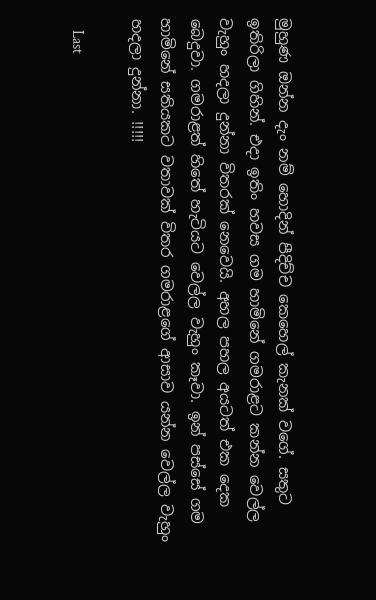මුහුණ ඔන්න දැං නම් හොදින් පීදිච්ච කෙහෙල් කැනක් වගේ. සතුට ඉතිරිලා ගිහින්. එදා ඉතිං හවස ගම හාමිනේ ගමරාළට කන්න වෙල්ල වැහුං හදලා දුන්නා විතරක් නෙවෙයි. අහල පහල අයටත් එක දෙක බෙදුවා. ගමරාළත් හිතේ හැටියට වෙල්ල වැහුං කෑවා. ඉන් පස්සේ ගම හාමිනේ සතියකට වතාවක් විතර ගමරාළගේ ආසාව යන්න වෙල්ල වැහුං හදලා දුන්නා. !!!!!

    Last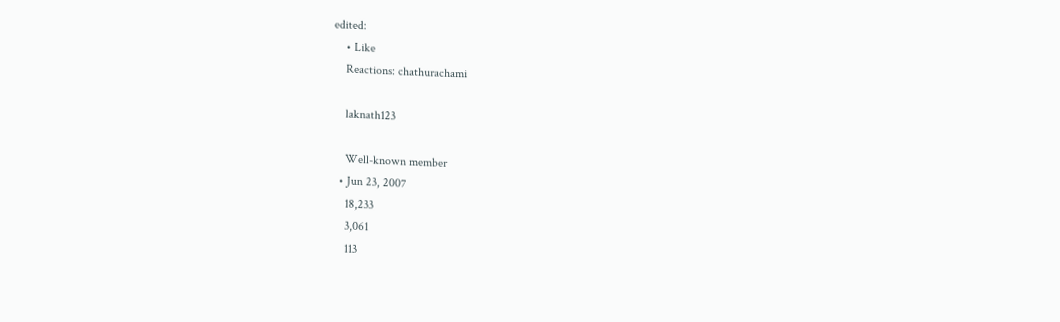edited:
    • Like
    Reactions: chathurachami

    laknath123

    Well-known member
  • Jun 23, 2007
    18,233
    3,061
    113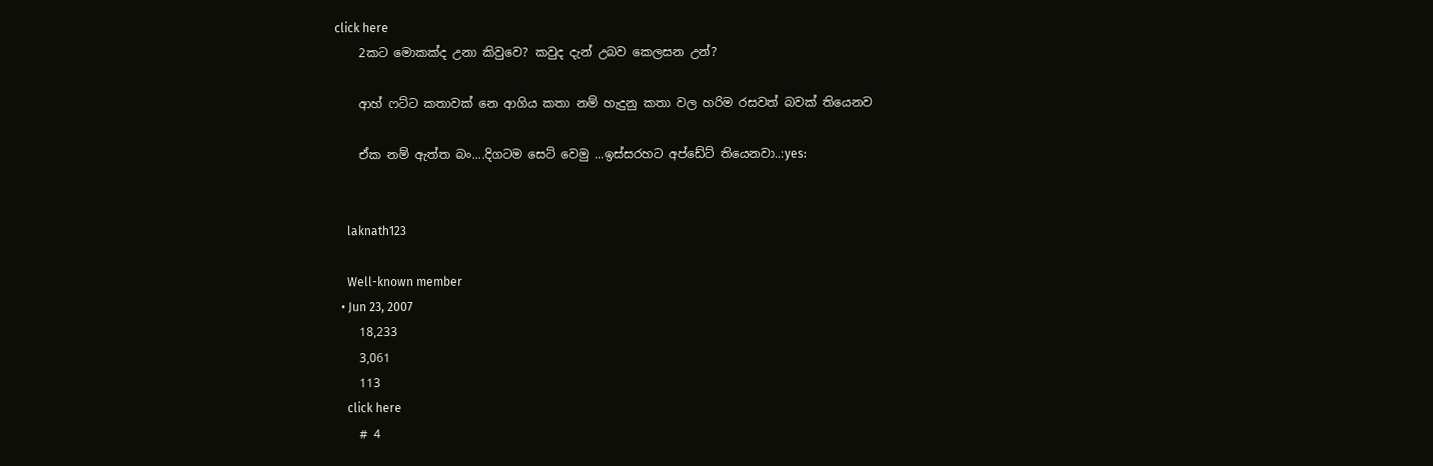click here
    2කට මොකක්ද උනා කිවුවෙ? කවුද දැන් උබව කෙලසන උන්?

    ආහ් ෆට්ට කතාවක් නෙ ආගිය කතා නම් හැදුනු කතා වල හරිම රසවත් බවක් තියෙනව

    ඒක නම් ඇත්ත බං....දිගටම සෙට් වෙමු ...ඉස්සරහට අප්ඩේට් තියෙනවා..:yes:


    laknath123

    Well-known member
  • Jun 23, 2007
    18,233
    3,061
    113
    click here
    # 4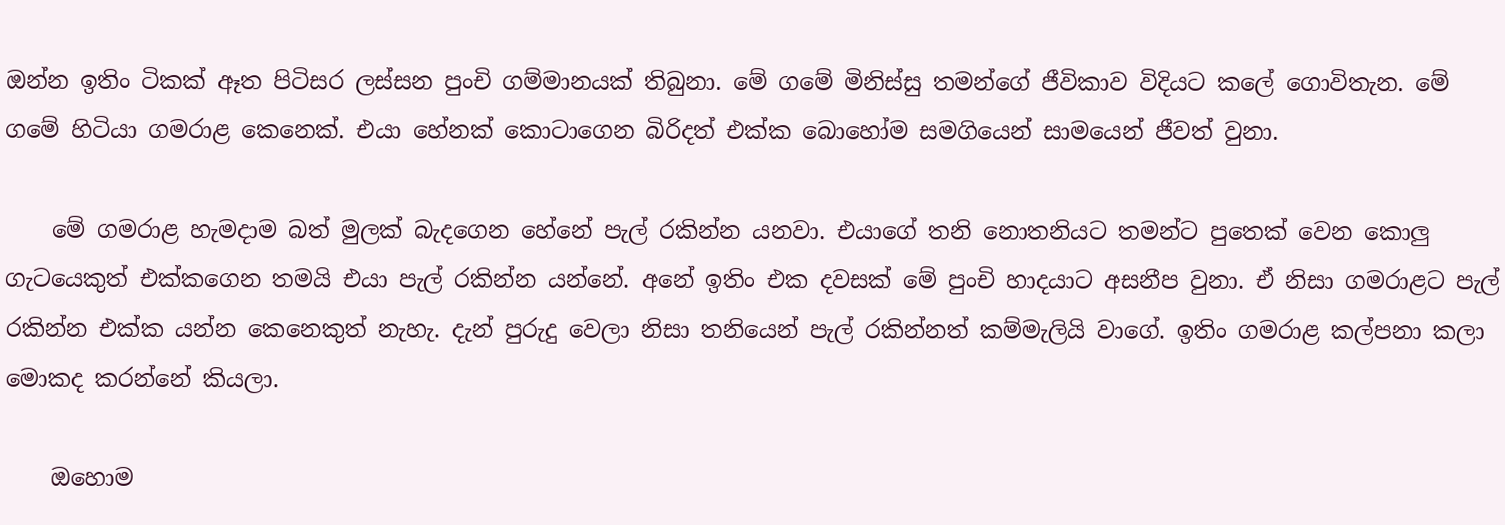ඔන්න ඉතිං ටිකක් ඈත පිටිසර ලස්සන පුංචි ගම්මානයක් තිබුනා. මේ ගමේ මිනිස්සු තමන්ගේ ජීවිකාව විදියට කලේ ගොවිතැන. මේ ගමේ හිටියා ගමරාළ කෙනෙක්. එයා හේනක් කොටාගෙන බිරිදත් එක්ක බොහෝම සමගියෙන් සාමයෙන් ජීවත් වුනා.

    මේ ගමරාළ හැමදාම බත් මුලක් බැදගෙන හේනේ පැල් රකින්න යනවා. එයාගේ තනි නොතනියට තමන්ට පුතෙක් වෙන කොලු ගැටයෙකුත් එක්කගෙන තමයි එයා පැල් රකින්න යන්නේ. අනේ ඉතිං එක දවසක් මේ පුංචි හාදයාට අසනීප වුනා. ඒ නිසා ගමරාළට පැල් රකින්න එක්ක යන්න කෙනෙකුත් නැහැ. දැන් පුරුදු වෙලා නිසා තනියෙන් පැල් රකින්නත් කම්මැලියි වාගේ. ඉතිං ගමරාළ කල්පනා කලා මොකද කරන්නේ කියලා.

    ඔහොම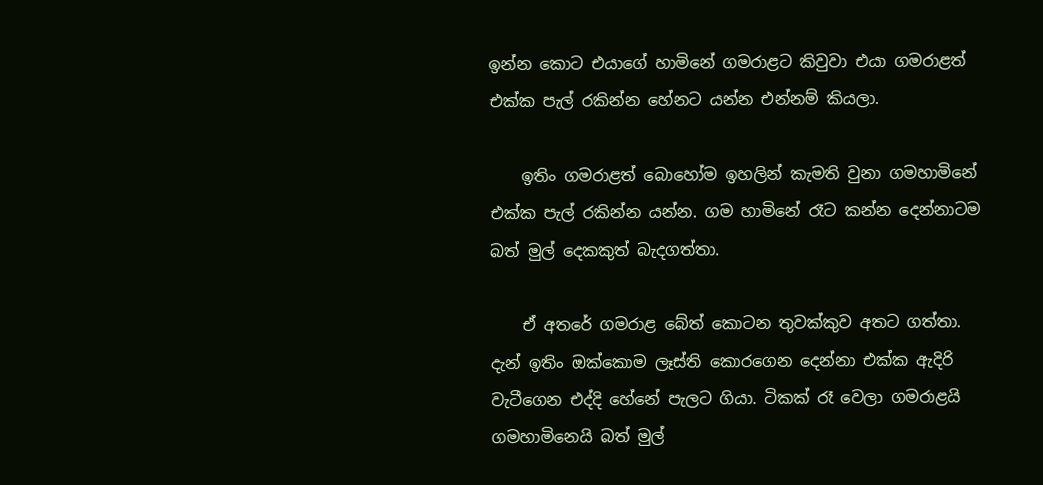ඉන්න කොට එයාගේ හාමිනේ ගමරාළට කිවුවා එයා ගමරාළත් එක්ක පැල් රකින්න හේනට යන්න එන්නම් කියලා.

    ඉතිං ගමරාළත් බොහෝම ඉහලින් කැමති වුනා ගමහාමිනේ එක්ක පැල් රකින්න යන්න. ගම හාමිනේ රෑට කන්න දෙන්නාටම බත් මුල් දෙකකුත් බැදගත්තා.

    ඒ අතරේ ගමරාළ බේත් කොටන තුවක්කුව අතට ගත්තා. දැන් ඉතිං ඔක්කොම ලෑස්ති කොරගෙන දෙන්නා එක්ක ඇදිරි වැටීගෙන එද්දි හේනේ පැලට ගියා. ටිකක් රෑ වෙලා ගමරාළයි ගමහාමිනෙයි බත් මුල්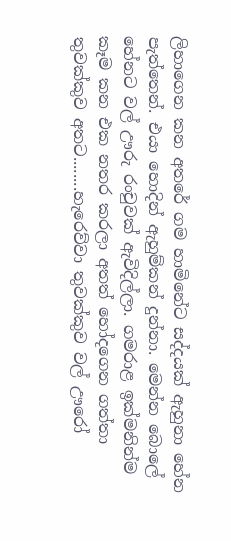ලිහාගෙන කන අතරේ ගම හාමිනේට සද්දයක් ඇහුනා හේන පැත්තෙන්. එයා හොදින් ඇහුම්කන් දුන්නා. මෙන්න බොලේ හේනට වල් ඌරු රංචුවක් ඇවිදිල්ලා. ගමරාළ ඉක්මනින්ම කෑම කන එක නතර කරලා අතත් හෝදගෙන ගත්තා තුවක්කුව අතට........හැරෙව්වා තුවක්කුව වල් ඌරෝ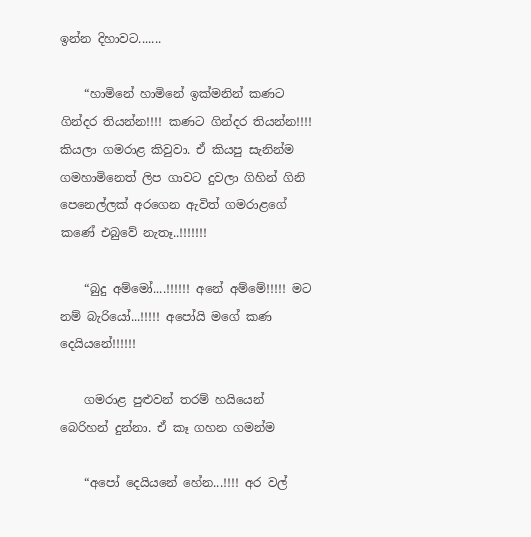ඉන්න දිහාවට.......

    “හාමිනේ හාමිනේ ඉක්මනින් කණට ගින්දර තියන්න!!!! කණට ගින්දර තියන්න!!!! කියලා ගමරාළ කිවුවා. ඒ කියපු සැනින්ම ගමහාමිනෙත් ලිප ගාවට දුවලා ගිහින් ගිනි පෙනෙල්ලක් අරගෙන ඇවිත් ගමරාළගේ කණේ එබුවේ නැතෑ..!!!!!!!

    “බුදු අම්මෝ....!!!!!! අනේ අම්මේ!!!!! මට නම් බැරියෝ...!!!!! අපෝයි මගේ කණ දෙයියනේ!!!!!!

    ගමරාළ පුළුවන් තරම් හයියෙන් බෙරිහන් දුන්නා. ඒ කෑ ගහන ගමන්ම

    “අපෝ දෙයියනේ හේන...!!!! අර වල්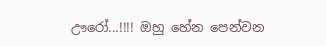ඌරෝ...!!!! ඔහු හේන පෙන්වන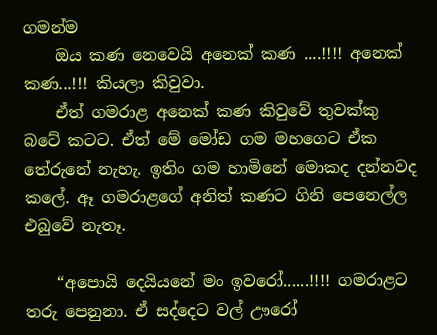ගමන්ම
    ඔය කණ නෙවෙයි අනෙක් කණ ....!!!! අනෙක් කණ...!!! කියලා කිවුවා.
    ඒත් ගමරාළ අනෙක් කණ කිවුවේ තුවක්කු බටේ කටට. ඒත් මේ මෝඩ ගම මහගෙට ඒක තේරුනේ නැහැ. ඉතිං ගම හාමිනේ මොකද දන්නවද කලේ. ඈ ගමරාළගේ අනිත් කණට ගිනි පෙනෙල්ල එබුවේ නැතෑ.

    “අපොයි දෙයියනේ මං ඉවරෝ......!!!! ගමරාළට තරු පෙනුනා. ඒ සද්දෙට වල් ඌරෝ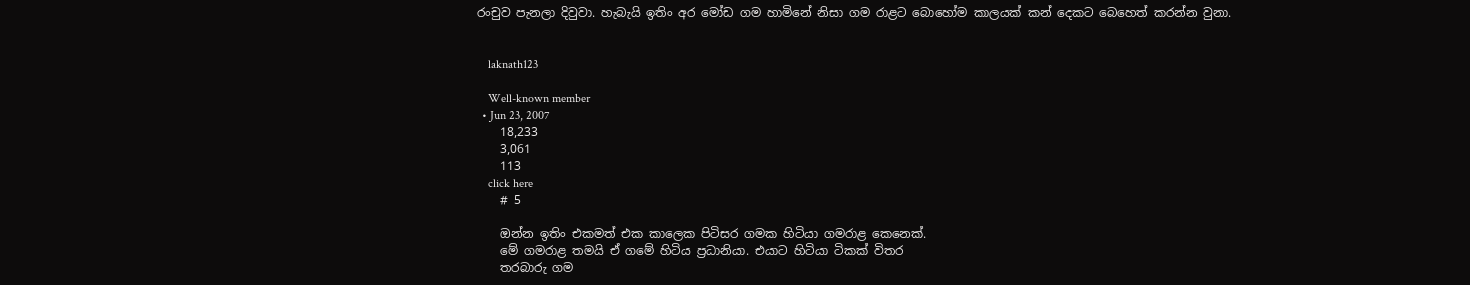රංචුව පැනලා දිවුවා. හැබැයි ඉතිං අර මෝඩ ගම හාමිනේ නිසා ගම රාළට බොහෝම කාලයක් කන් දෙකට බෙහෙත් කරන්න වුනා.


    laknath123

    Well-known member
  • Jun 23, 2007
    18,233
    3,061
    113
    click here
    # 5

    ඔන්න ඉතිං එකමත් එක කාලෙක පිටිසර ගමක හිටියා ගමරාළ කෙනෙක්.
    මේ ගමරාළ තමයි ඒ ගමේ හිටිය ප්‍රධානියා. එයාට හිටියා ටිකක් විතර
    තරබාරු ගම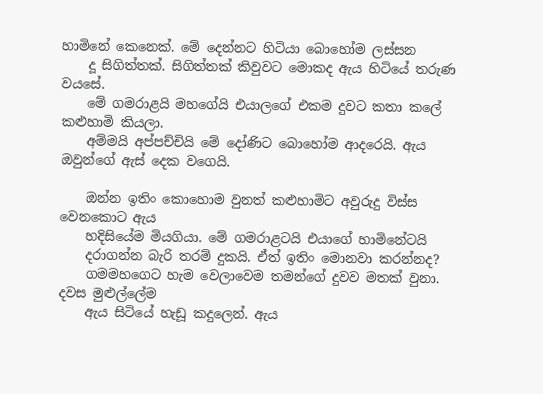හාමිනේ කෙනෙක්. මේ දෙන්නට හිටියා බොහෝම ලස්සන
    දූ සිගිත්තක්. සිගිත්තක් කිවුවට මොකද ඇය හිටියේ තරුණ වයසේ.
    මේ ගමරාළයි මහගේයි එයාලගේ එකම දුවට කතා කලේ කළුහාමි කියලා.
    අම්මයි අප්පච්චියි මේ දෝණිට බොහෝම ආදරෙයි. ඇය ඔවුන්ගේ ඇස් දෙක වගෙයි.

    ඔන්න ඉතිං කොහොම වුනත් කළුහාමිට අවුරුදු විස්ස වෙනකොට ඇය
    හදිසියේම මියගියා. මේ ගමරාළටයි එයාගේ හාමිනේටයි
    දරාගන්න බැරි තරම් දුකයි. ඒත් ඉතිං මොනවා කරන්නද?
    ගමමහගෙට හැම වෙලාවෙම තමන්ගේ දුවව මතක් වුනා. දවස මුළුල්ලේම
    ඇය සිටියේ හැඩූ කදුලෙන්. ඇය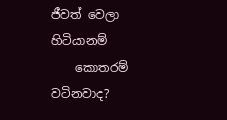ජීවත් වෙලා හිටියානම්
    කොතරම් වටිනවාද?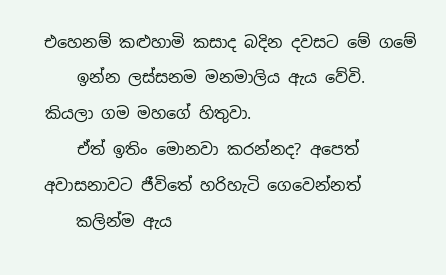එහෙනම් කළුහාමි කසාද බදින දවසට මේ ගමේ
    ඉන්න ලස්සනම මනමාලිය ඇය වේවි. කියලා ගම මහගේ හිතුවා.
    ඒත් ඉතිං මොනවා කරන්නද? අපෙත් අවාසනාවට ජීවිතේ හරිහැටි ගෙවෙන්නත්
    කලින්ම ඇය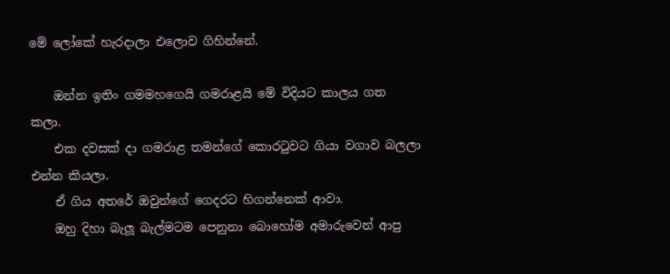මේ ලෝකේ හැරදාලා එලොව ගිහින්නේ.

    ඔන්න ඉතිං ගමමහගෙයි ගමරාළයි මේ විදියට කාලය ගත කලා.
    එක දවසක් දා ගමරාළ තමන්ගේ කොරටුවට ගියා වගාව බලලා එන්න කියලා.
    ඒ ගිය අතරේ ඔවුන්ගේ ගෙදරට හිගන්නෙක් ආවා.
    ඔහු දිහා බැලූ බැල්මටම පෙනුනා බොහෝම අමාරුවෙන් ආපු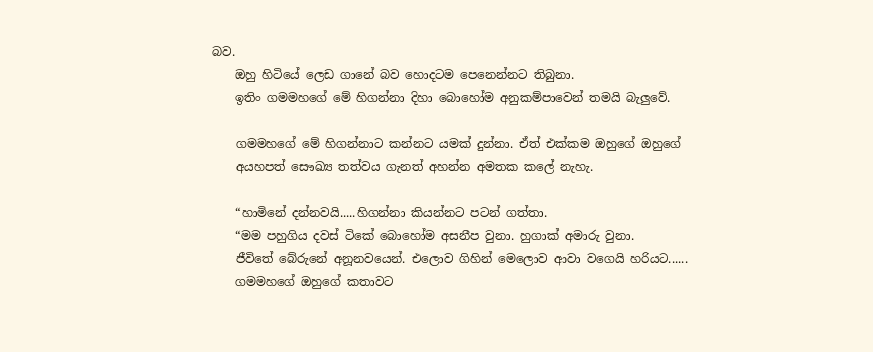බව.
    ඔහු හිටියේ ලෙඩ ගානේ බව හොදටම පෙනෙන්නට තිබුනා.
    ඉතිං ගමමහගේ මේ හිගන්නා දිහා බොහෝම අනුකම්පාවෙන් තමයි බැලුවේ.

    ගමමහගේ මේ හිගන්නාට කන්නට යමක් දුන්නා. ඒත් එක්කම ඔහුගේ ඔහුගේ
    අයහපත් සෞඛ්‍ය තත්වය ගැනත් අහන්න අමතක කලේ නැහැ.

    “හාමිනේ දන්නවයි.....හිගන්නා කියන්නට පටන් ගත්තා.
    “මම පහුගිය දවස් ටිකේ බොහෝම අසනීප වුනා. හුගාක් අමාරු වුනා.
    ජීවිතේ බේරුනේ අනූනවයෙන්. එලොව ගිහින් මෙලොව ආවා වගෙයි හරියට......
    ගමමහගේ ඔහුගේ කතාවට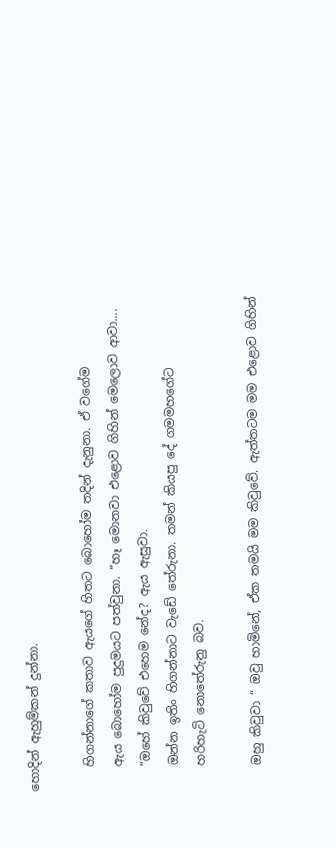හොදින් ඇහුම්කන් දුන්නා.

    හිගන්නාගේ කතාව ඇයගේ හිතට බොහෝම තදින් දැනුනා. ඒ වගේම
    ඇය බොහෝම පුදුමයට පත්වුනා. “හෑ මොනවා එළොව ගිහින් මෙලොව ආවා....
    “ඔහේ කිවුවේ එහෙම නේද? ඇය ඇසුවා.
    ඔන්න ඉතිං හිගන්නාට වැඩේ තේරුනා. තමන් කියපු දේ ගමමහගේට
    හරිහැටි නොතේරුනු බව.

    ඔහු කිවුවා “ ඔවු හාමිනේ, ඒක තමයි මම කිවුවේ. ඇත්තටම මම එළොව ගිහින්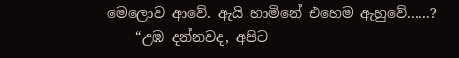මෙලොව ආවේ. ඇයි හාමිනේ එහෙම ඇහුවේ......?
    “උඹ දන්නවද, අපිට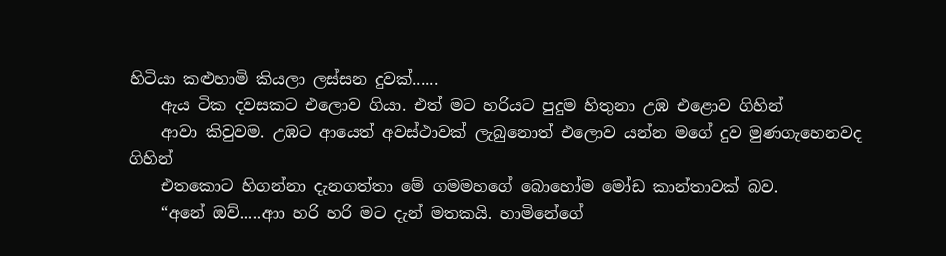හිටියා කළුහාමි කියලා ලස්සන දුවක්......
    ඇය ටික දවසකට එලොව ගියා. එත් මට හරියට පුදුම හිතුනා උඹ එළොව ගිහින්
    ආවා කිවුවම. උඹට ආයෙත් අවස්ථාවක් ලැබුනොත් එලොව යන්න මගේ දුව මුණගැහෙනවද ගිහින්
    එතකොට හිගන්නා දැනගත්තා මේ ගමමහගේ බොහෝම මෝඩ කාන්තාවක් බව.
    “අනේ ඔව්.....ආා හරි හරි මට දැන් මතකයි. හාමිනේගේ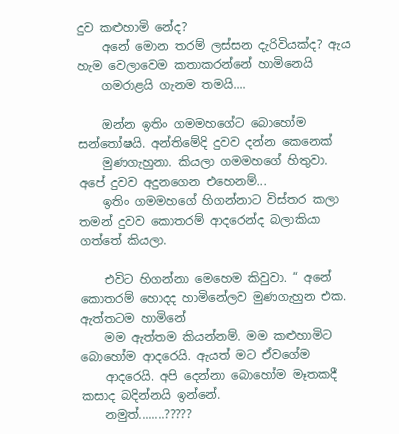දුව කළුහාමි නේද?
    අනේ මොන තරම් ලස්සන දැරිවියක්ද? ඇය හැම වෙලාවෙම කතාකරන්නේ හාමිනෙයි
    ගමරාළයි ගැනම තමයි....

    ඔන්න ඉතිං ගමමහගේට බොහෝම සන්තෝෂයි. අන්තිමේදි දුවව දන්න කෙනෙක්
    මුණගැහුනා. කියලා ගමමහගේ හිතුවා. අපේ දුවව අදුනගෙන එහෙනම්...
    ඉතිං ගමමහගේ හිගන්නාට විස්තර කලා තමන් දුවව කොතරම් ආදරෙන්ද බලාකියා ගත්තේ කියලා.

    එවිට හිගන්නා මෙහෙම කිවුවා. “ අනේ කොතරම් හොදද හාමිනේලව මුණගැහුන එක. ඇත්තටම හාමිනේ
    මම ඇත්තම කියන්නම්. මම කළුහාමිට බොහෝම ආදරෙයි. ඇයත් මට ඒවගේම
    ආදරෙයි. අපි දෙන්නා බොහෝම මෑතකදී කසාද බදින්නයි ඉන්නේ.
    නමුත්........?????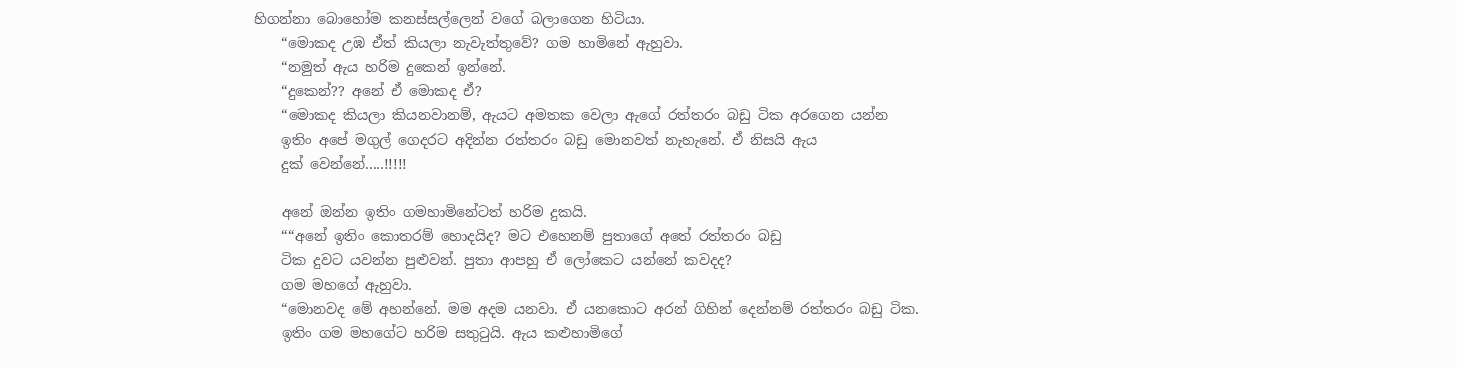හිගන්නා බොහෝම කනස්සල්ලෙන් වගේ බලාගෙන හිටියා.
    “මොකද උඹ ඒත් කියලා නැවැත්තුවේ? ගම හාමිනේ ඇහුවා.
    “නමුත් ඇය හරිම දුකෙන් ඉන්නේ.
    “දුකෙන්?? අනේ ඒ මොකද ඒ?
    “මොකද කියලා කියනවානම්, ඇයට අමතක වෙලා ඇගේ රත්තරං බඩු ටික අරගෙන යන්න
    ඉතිං අපේ මගුල් ගෙදරට අදින්න රත්තරං බඩු මොනවත් නැහැනේ. ඒ නිසයි ඇය
    දුක් වෙන්නේ.....!!!!!

    අනේ ඔන්න ඉතිං ගමහාමිනේටත් හරිම දුකයි.
    ““අනේ ඉතිං කොතරම් හොදයිද? මට එහෙනම් පුතාගේ අතේ රත්තරං බඩු
    ටික දුවට යවන්න පුළුවන්. පුතා ආපහු ඒ ලෝකෙට යන්නේ කවදද?
    ගම මහගේ ඇහුවා.
    “මොනවද මේ අහන්නේ. මම අදම යනවා. ඒ යනකොට අරන් ගිහින් දෙන්නම් රත්තරං බඩු ටික.
    ඉතිං ගම මහගේට හරිම සතුටුයි. ඇය කළුහාමිගේ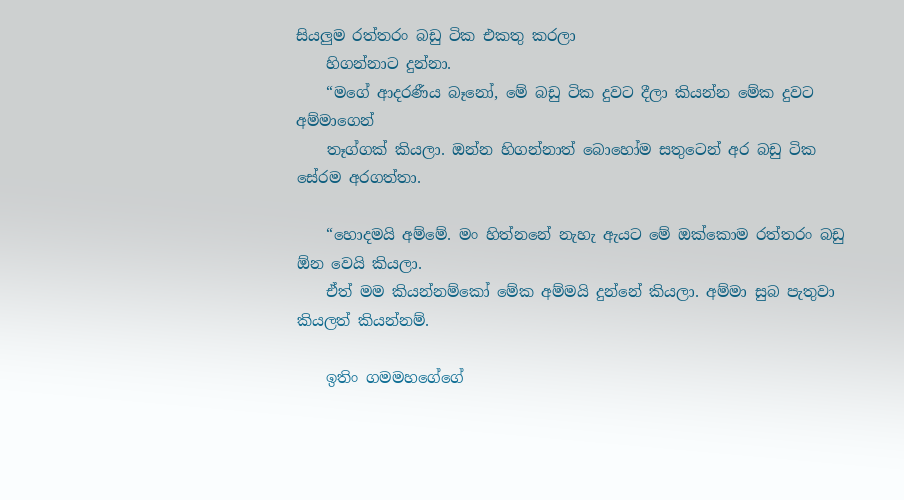සියලුම රත්තරං බඩු ටික එකතු කරලා
    හිගන්නාට දුන්නා.
    “මගේ ආදරණීය බෑනෝ, මේ බඩු ටික දුවට දීලා කියන්න මේක දුවට අම්මාගෙන්
    තෑග්ගක් කියලා. ඔන්න හිගන්නාත් බොහෝම සතුටෙන් අර බඩු ටික සේරම අරගත්තා.

    “හොදමයි අම්මේ. මං හිත්නනේ නැහැ ඇයට මේ ඔක්කොම රත්තරං බඩු ඕන වෙයි කියලා.
    ඒත් මම කියන්නම්කෝ මේක අම්මයි දුන්නේ කියලා. අම්මා සුබ පැතුවා කියලත් කියන්නම්.

    ඉතිං ගමමහගේගේ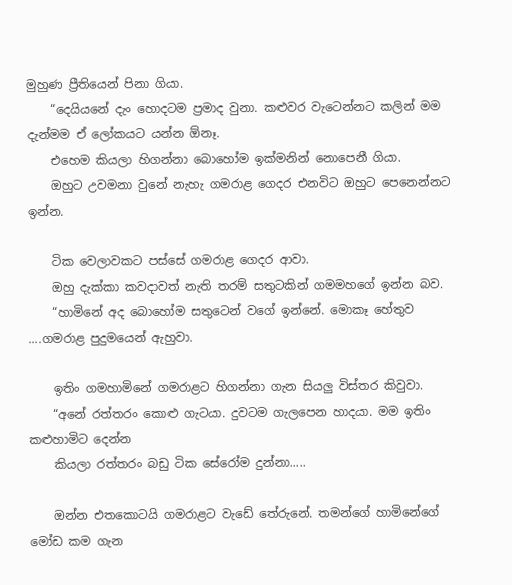මුහුණ ප්‍රීතියෙන් පිනා ගියා.
    “දෙයියනේ දැං හොදටම ප්‍රමාද වුනා. කළුවර වැටෙන්නට කලින් මම දැන්මම ඒ ලෝකයට යන්න ඕනෑ.
    එහෙම කියලා හිගන්නා බොහෝම ඉක්මනින් නොපෙනී ගියා.
    ඔහුට උවමනා වුනේ නැහැ ගමරාළ ගෙදර එනවිට ඔහුට පෙනෙන්නට ඉන්න.

    ටික වෙලාවකට පස්සේ ගමරාළ ගෙදර ආවා.
    ඔහු දැක්කා කවදාවත් නැති තරම් සතුටකින් ගමමහගේ ඉන්න බව.
    “හාමිනේ අද බොහෝම සතුටෙන් වගේ ඉන්නේ. මොකෑ හේතුව ....ගමරාළ පුදුමයෙන් ඇහුවා.

    ඉතිං ගමහාමිනේ ගමරාළට හිගන්නා ගැන සියලු විස්තර කිවුවා.
    “අනේ රත්තරං කොළු ගැටයා. දුවටම ගැලපෙන හාදයා. මම ඉතිං කළුහාමිට දෙන්න
    කියලා රත්තරං බඩු ටික සේරෝම දුන්නා.....

    ඔන්න එතකොටයි ගමරාළට වැඩේ තේරුනේ. තමන්ගේ හාමිනේගේ මෝඩ කම ගැන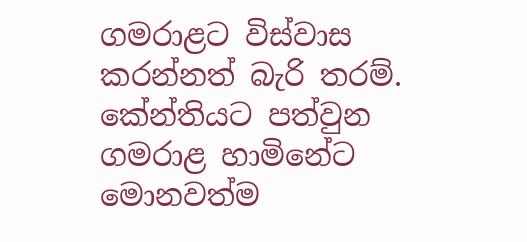ගමරාළට විස්වාස කරන්නත් බැරි තරම්. කේන්තියට පත්වුන ගමරාළ හාමිනේට මොනවත්ම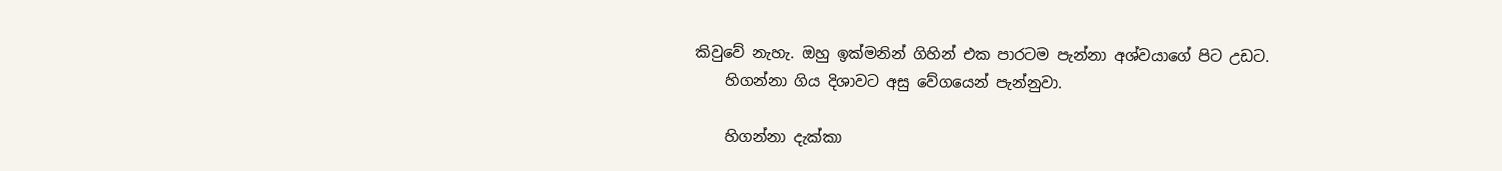කිවුවේ නැහැ. ඔහු ඉක්මනින් ගිහින් එක පාරටම පැන්නා අශ්වයාගේ පිට උඩට.
    හිගන්නා ගිය දිශාවට අසු වේගයෙන් පැන්නුවා.

    හිගන්නා දැක්කා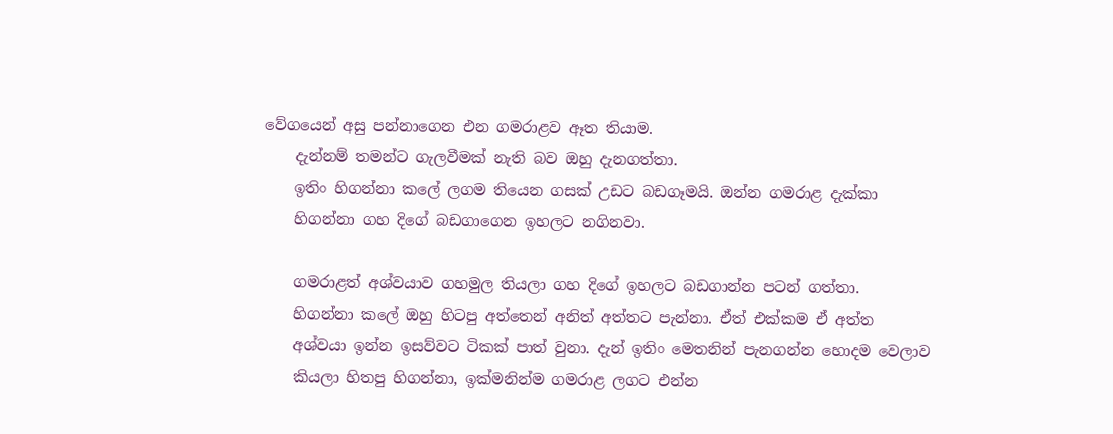වේගයෙන් අසු පන්නාගෙන එන ගමරාළව ඈත තියාම.
    දැන්නම් තමන්ට ගැලවීමක් නැති බව ඔහු දැනගත්තා.
    ඉතිං හිගන්නා කලේ ලගම තියෙන ගසක් උඩට බඩගෑමයි. ඔන්න ගමරාළ දැක්කා
    හිගන්නා ගහ දිගේ බඩගාගෙන ඉහලට නගිනවා.

    ගමරාළත් අශ්වයාව ගහමුල තියලා ගහ දිගේ ඉහලට බඩගාන්න පටන් ගත්තා.
    හිගන්නා කලේ ඔහු හිටපු අත්තෙන් අනිත් අත්තට පැන්නා. ඒත් එක්කම ඒ අත්ත
    අශ්වයා ඉන්න ඉසව්වට ටිකක් පාත් වුනා. දැන් ඉතිං මෙතනින් පැනගන්න හොදම වෙලාව
    කියලා හිතපු හිගන්නා, ඉක්මනින්ම ගමරාළ ලගට එන්න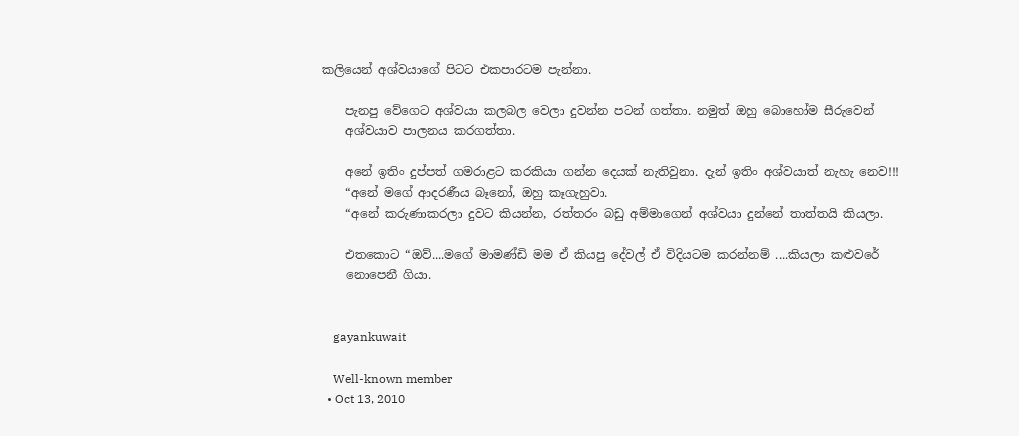කලියෙන් අශ්වයාගේ පිටට එකපාරටම පැන්නා.

    පැනපු වේගෙට අශ්වයා කලබල වෙලා දුවන්න පටන් ගත්තා. නමුත් ඔහු බොහෝම සීරුවෙන්
    අශ්වයාව පාලනය කරගත්තා.

    අනේ ඉතිං දුප්පත් ගමරාළට කරකියා ගන්න දෙයක් නැතිවුනා. දැන් ඉතිං අශ්වයාත් නැහැ නෙව!!!
    “අනේ මගේ ආදරණීය බෑනෝ, ඔහු කෑගැහුවා.
    “අනේ කරුණාකරලා දුවට කියන්න, රත්තරං බඩු අම්මාගෙන් අශ්වයා දුන්නේ තාත්තයි කියලා.

    එතකොට “ඔව්....මගේ මාමණ්ඩි මම ඒ කියපු දේවල් ඒ විදියටම කරන්නම් ....කියලා කළුවරේ
    නොපෙනී ගියා.


    gayankuwait

    Well-known member
  • Oct 13, 2010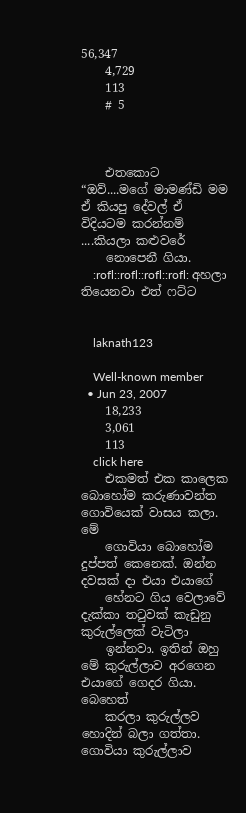56,347
    4,729
    113
    # 5



    එතකොට “ඔව්....මගේ මාමණ්ඩි මම ඒ කියපු දේවල් ඒ විදියටම කරන්නම් ....කියලා කළුවරේ
    නොපෙනී ගියා.
    :rofl::rofl::rofl::rofl: අහලා තියෙනවා එත් ෆට්ට


    laknath123

    Well-known member
  • Jun 23, 2007
    18,233
    3,061
    113
    click here
    එකමත් එක කාලෙක බොහෝම කරුණාවන්ත ගොවියෙක් වාසය කලා. මේ
    ගොවියා බොහෝම දුප්පත් කෙනෙක්. ඔන්න දවසක් දා එයා එයාගේ
    හේනට ගිය වෙලාවේ දැක්කා තටුවක් කැඩුනු කුරුල්ලෙක් වැටිලා
    ඉන්නවා. ඉතින් ඔහු මේ කුරුල්ලාව අරගෙන එයාගේ ගෙදර ගියා. බෙහෙත්
    කරලා කුරුල්ලව හොදින් බලා ගත්තා. ගොවියා කුරුල්ලාව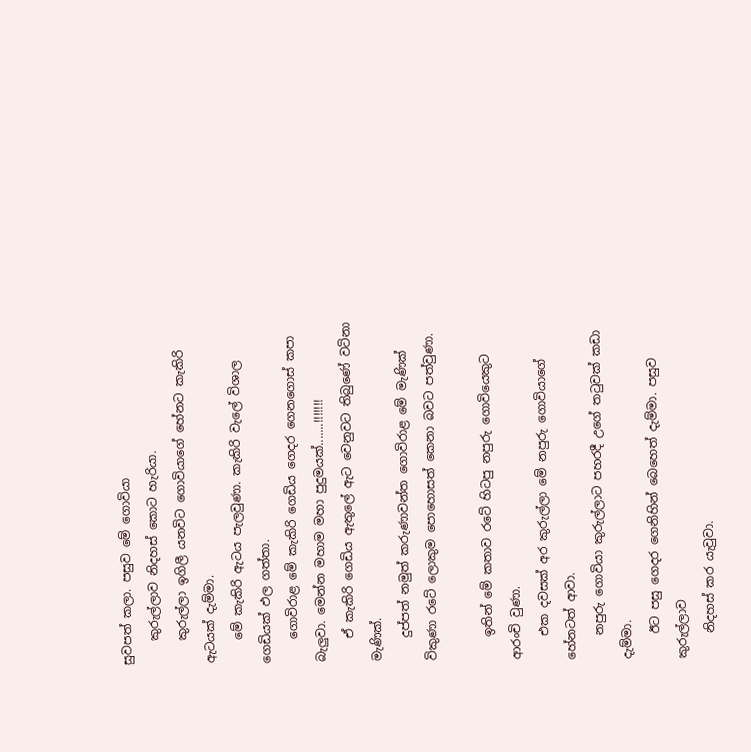සුවපත් කලා. පසුව මේ ගොවියා
    කුරුල්ලාව නිදහස් කොට හැරියා.
    කුරුල්ලා ඉගිලී යනවිට ගොවියාගේ හේනට කැකිරි ඇටයක් දැම්මා.
    මේ කැකිරි ඇටය පැලවුණා. කැකිරි වැලේ විශාල ගෙඩියක් ඵල ගත්තා.
    ගොවිරාළ මේ කැකිරි ගෙඩිය ගෙදර ගෙනගොස් කපා බැලුවා. මෙන්න මහාම මහා පුදුමයක්.......!!!!!!!
    ඒ කැකිරි ගෙඩිය ඇතුලේ ඇට වෙනුවට තිබුණේ වටිනා මැණික්.
    දුප්පත් නමුත් කරුණාවන්ත ගොවිරාළ මේ මැණික් විකුණා රටේ ලොකුම පොහොසත් කෙනා බවට පත්වුණා.

    ඉතින් මේ කතාව රටේ හිටපු නපුරු ගොවියෙකුට ආරංචි වුණා.
    එක දවසක් අර කුරුල්ලා මේ නපුරු ගොවියාගේ හේනටත් ආවා.
    නපුරු ගොවියා කුරුල්ලාට පහරදී උගේ තටුවක් කඩා දැම්මා.
    ඊට පසු ගෙදර ගෙනිහින් බෙහෙත් දැම්මා. පසුව කුරුල්ලාව
    නිදහස් කර යැවුවා.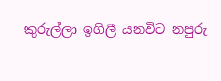කුරුල්ලා ඉගිලී යනවිට නපුරු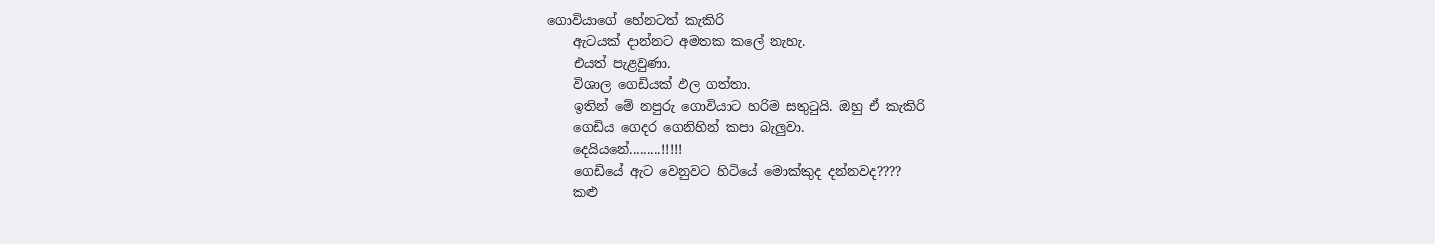ගොවියාගේ හේනටත් කැකිරි
    ඇටයක් දාන්නට අමතක කලේ නැහැ.
    එයත් පැළවුණා.
    විශාල ගෙඩියක් ඵල ගත්තා.
    ඉතින් මේ නපුරු ගොවියාට හරිම සතුටුයි. ඔහු ඒ කැකිරි
    ගෙඩිය ගෙදර ගෙනිහින් කපා බැලුවා.
    දෙයියනේ.........!!!!!
    ගෙඩියේ ඇට වෙනුවට හිටියේ මොක්කුද දන්නවද????
    කළු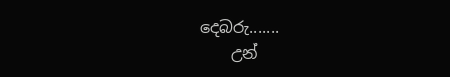දෙබරු.......
    උන්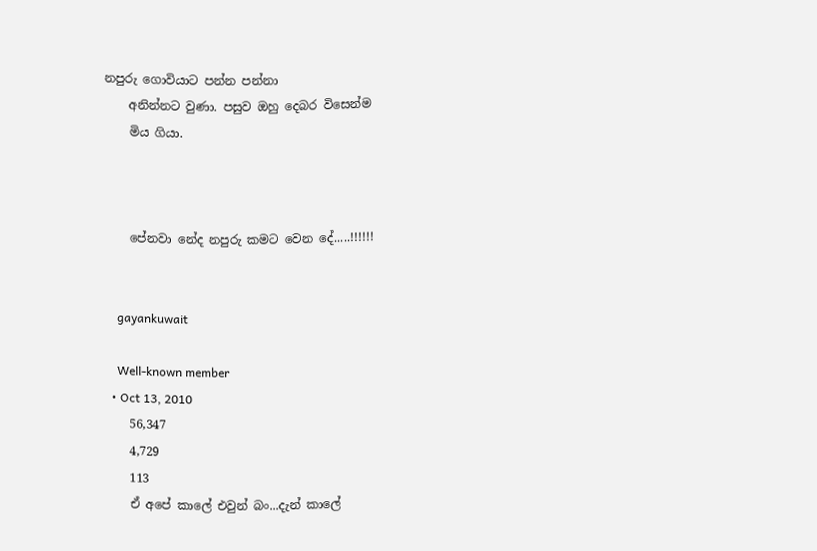නපුරු ගොවියාට පන්න පන්නා
    අනින්නට වුණා. පසුව ඔහු දෙබර විසෙන්ම
    මිය ගියා.



    පේනවා නේද නපුරු කමට වෙන දේ.....!!!!!!


    gayankuwait

    Well-known member
  • Oct 13, 2010
    56,347
    4,729
    113
    ඒ අපේ කාලේ එවුන් බං...දැන් කාලේ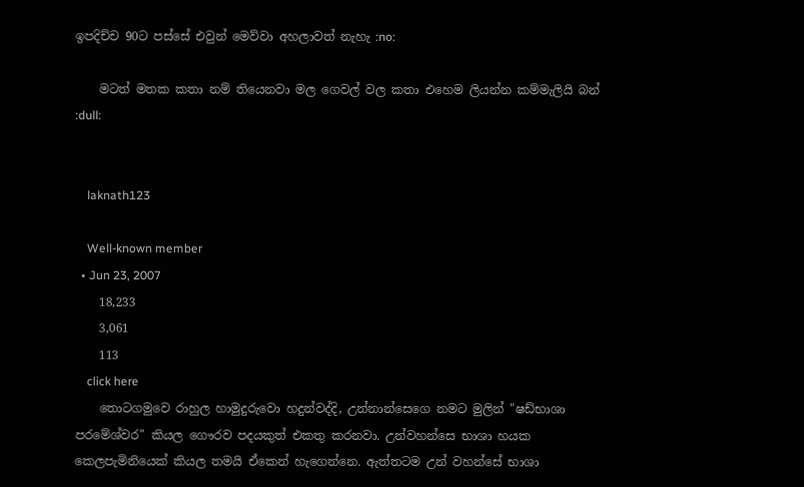ඉපදිච්ච 90ට පස්සේ එවුන් මෙව්වා අහලාවත් නැහැ :no:

    මටත් මතක කතා නම් තියෙනවා මල ගෙවල් වල කතා එහෙම ලියන්න කම්මැලියි බන් :dull:


    laknath123

    Well-known member
  • Jun 23, 2007
    18,233
    3,061
    113
    click here
    තොටගමුවෙ රාහුල හාමුදුරුවො හදුන්වද්දි, උන්නාන්සෙගෙ නමට මුලින් "ෂඩ්භාශා පරමේශ්වර" කියල ගෞරව පදයකුත් එකතු කරනවා. උන්වහන්සෙ භාශා හයක කෙලපැමිනියෙක් කියල තමයි ඒකෙන් හැගෙන්නෙ. ඇත්තටම උන් වහන්සේ භාශා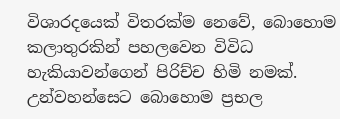විශාරදයෙක් විතරක්ම නෙවේ, බොහොම කලාතුරකින් පහලවෙන විවිධ හැකියාවන්ගෙන් පිරිච්ච හිමි නමක්. උන්වහන්සෙට බොහොම ප්‍රභල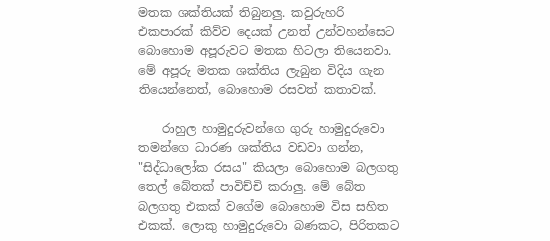මතක ශක්තියක් තිබුනලු. කවුරුහරි එකපාරක් කිව්ව දෙයක් උනත් උන්වහන්සෙට බොහොම අපූරුවට මතක හිටලා තියෙනවා. මේ අපූරු මතක ශක්තිය ලැබුන විදිය ගැන තියෙන්නෙත්, බොහොම රසවත් කතාවක්.

    රාහුල හාමුදුරුවන්ගෙ ගුරු හාමුදුරුවො තමන්ගෙ ධාරණ ශක්තිය වඩවා ගන්න, "සිද්ධාලෝක රසය" කියලා බොහොම බලගතු තෙල් බේතක් පාවිච්චි කරාලු. මේ බේත බලගතු එකක් වගේම බොහොම විස සහිත එකක්. ලොකු හාමුදුරුවො බණකට, පිරිතකට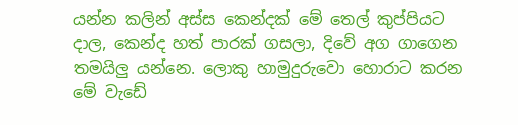යන්න කලින් අස්ස කෙන්දක් මේ තෙල් කුප්පියට දාල, කෙන්ද හත් පාරක් ගසලා, දිවේ අග ගාගෙන තමයිලු යන්නෙ. ලොකු හාමුදුරුවො හොරාට කරන මේ වැඩේ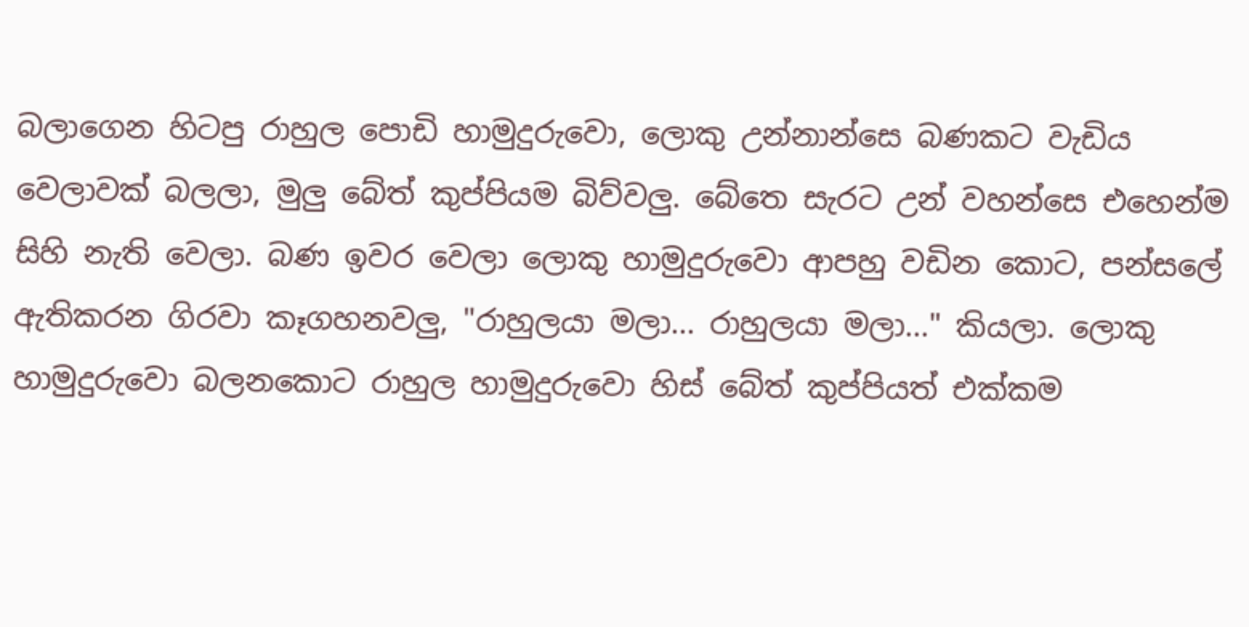බලාගෙන හිටපු රාහුල පොඩි හාමුදුරුවො, ලොකු උන්නාන්සෙ බණකට වැඩිය වෙලාවක් බලලා, මුලු බේත් කුප්පියම බිව්වලු. බේතෙ සැරට උන් වහන්සෙ එහෙන්ම සිහි නැති වෙලා. බණ ඉවර වෙලා ලොකු හාමුදුරුවො ආපහු වඩින කොට, පන්සලේ ඇතිකරන ගිරවා කෑගහනවලු, "රාහුලයා මලා... රාහුලයා මලා..." කියලා. ලොකු හාමුදුරුවො බලනකොට රාහුල හාමුදුරුවො හිස් බේත් කුප්පියත් එක්කම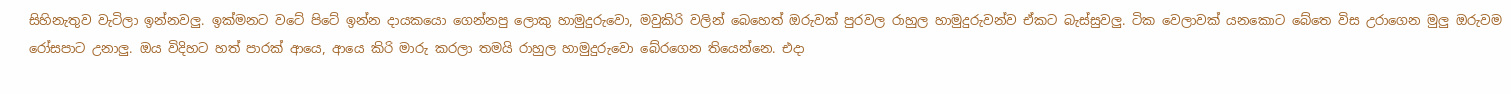සිහිනැතුව වැටිලා ඉන්නවලු. ඉක්මනට වටේ පිටේ ඉන්න දායකයො ගෙන්නපු ලොකු හාමුදුරුවො, මවුකිරි වලින් බෙහෙත් ඔරුවක් පුරවල රාහුල හාමුදුරුවන්ව ඒකට බැස්සුවලු. ටික වෙලාවක් යනකොට බේතෙ විස උරාගෙන මුලු ඔරුවම රෝසපාට උනාලු. ඔය විදිහට හත් පාරක් ආයෙ, ආයෙ කිරි මාරු කරලා තමයි රාහුල හාමුදුරුවො බේරගෙන තියෙන්නෙ. එදා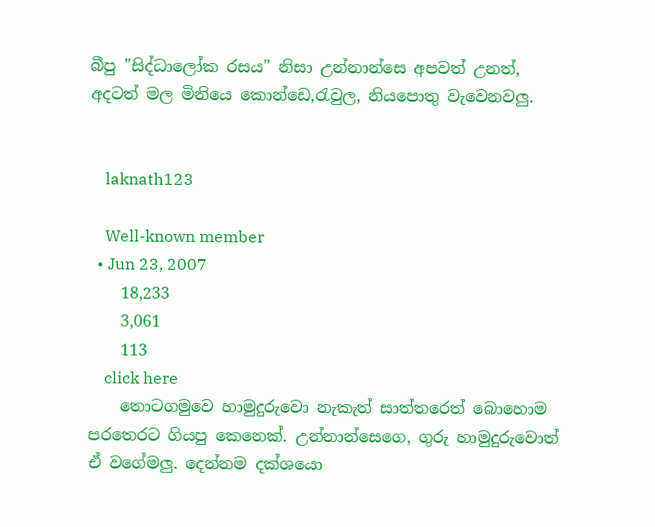බීපු "සිද්ධාලෝක රසය" නිසා උන්නාන්සෙ අපවත් උනත්, අදටත් මල මිනියෙ කොන්ඩෙ,රැවුල, නියපොතු වැවෙනවලු.


    laknath123

    Well-known member
  • Jun 23, 2007
    18,233
    3,061
    113
    click here
    තොටගමුවෙ හාමුදුරුවො නැකැත් සාත්තරෙත් බොහොම පරතෙරට ගියපු කෙනෙක්. උන්නාන්සෙගෙ, ගුරු හාමුදුරුවොත් ඒ වගේමලු. දෙන්නම දක්ශයො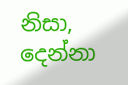නිසා, දෙන්නා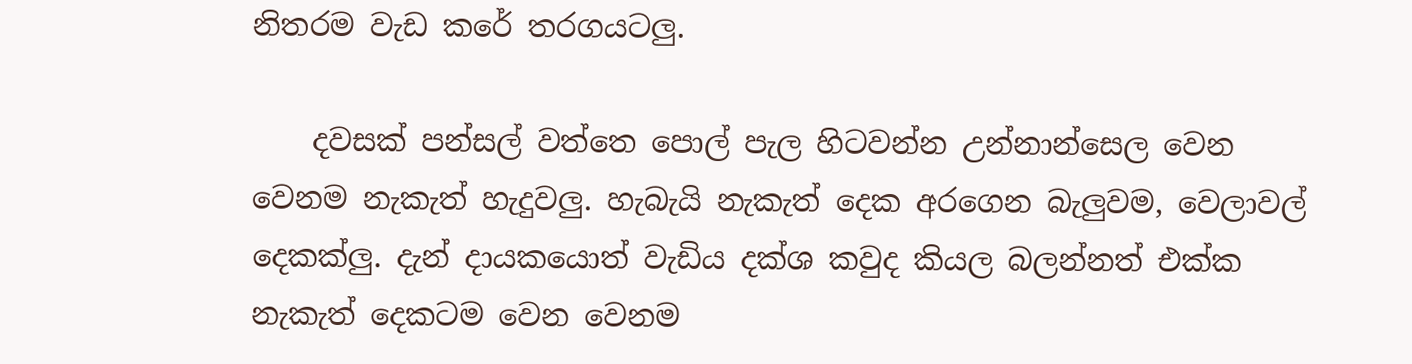නිතරම වැඩ කරේ තරගයටලු.

    දවසක් පන්සල් වත්තෙ පොල් පැල හිටවන්න උන්නාන්සෙල වෙන වෙනම නැකැත් හැදුවලු. හැබැයි නැකැත් දෙක අරගෙන බැලුවම, වෙලාවල් දෙකක්ලු. දැන් දායකයොත් වැඩිය දක්ශ කවුද කියල බලන්නත් එක්ක නැකැත් දෙකටම වෙන වෙනම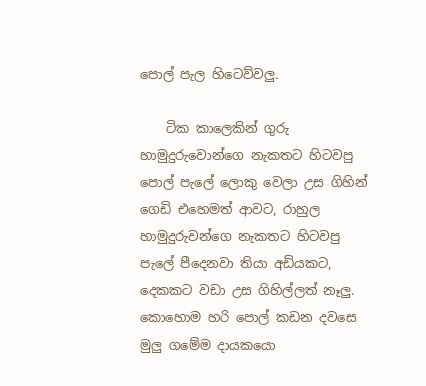පොල් පැල හිටෙව්වලු.

    ටික කාලෙකින් ගුරු හාමුදුරුවොන්ගෙ නැකතට හිටවපු පොල් පැලේ ලොකු වෙලා උස ගිහින් ගෙඩි එහෙමත් ආවට, රාහුල හාමුදුරුවන්ගෙ නැකතට හිටවපු පැලේ පීදෙනවා තියා අඩියකට, දෙකකට වඩා උස ගිහිල්ලත් නෑලු. කොහොම හරි පොල් කඩන දවසෙ මුලු ගමේම දායකයො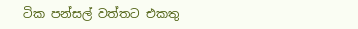ටික පන්සල් වත්තට එකතු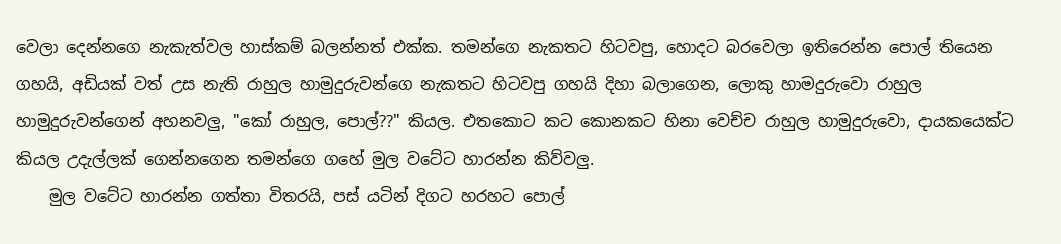වෙලා දෙන්නගෙ නැකැත්වල හාස්කම් බලන්නත් එක්ක. තමන්ගෙ නැකතට හිටවපු, හොදට බරවෙලා ඉතිරෙන්න පොල් තියෙන ගහයි, අඩියක් වත් උස නැති රාහුල හාමුදුරුවන්ගෙ නැකතට හිටවපු ගහයි දිහා බලාගෙන, ලොකු හාමදුරුවො රාහුල හාමුදුරුවන්ගෙන් අහනවලු, "කෝ රාහුල, පොල්??" කියල. එතකොට කට කොනකට හිනා වෙච්ච රාහුල හාමුදුරුවො, දායකයෙක්ට කියල උදැල්ලක් ගෙන්නගෙන තමන්ගෙ ගහේ මුල වටේට හාරන්න කිව්වලු.
    මුල වටේට හාරන්න ගත්තා විතරයි, පස් යටින් දිගට හරහට පොල්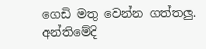ගෙඩි මතු වෙන්න ගත්තලු. අන්තිමේදි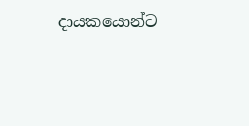දායකයොන්ට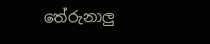තේරුනාලු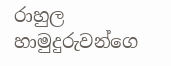රාහුල හාමුදුරුවන්ගෙ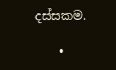දස්සකම.

    •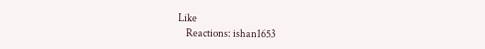Like
    Reactions: ishan1653